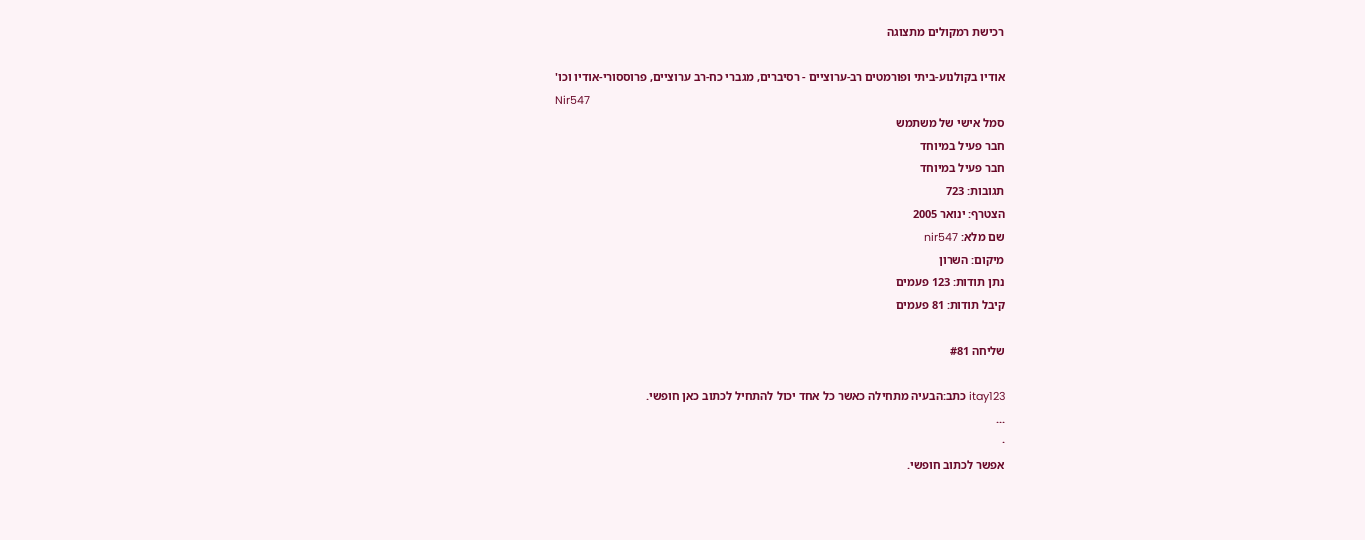רכישת רמקולים מתצוגה

אודיו בקולנוע-ביתי ופורמטים רב-ערוציים - רסיברים, מגברי כח-רב ערוציים, פרוססורי-אודיו וכו'
Nir547
סמל אישי של משתמש
חבר פעיל במיוחד
חבר פעיל במיוחד
תגובות: 723
הצטרף: ינואר 2005
שם מלא: nir547
מיקום: השרון
נתן תודות: 123 פעמים
קיבל תודות: 81 פעמים

שליחה #81

itay123 כתב:הבעיה מתחילה כאשר כל אחד יכול להתחיל לכתוב כאן חופשי.
...
·
אפשר לכתוב חופשי.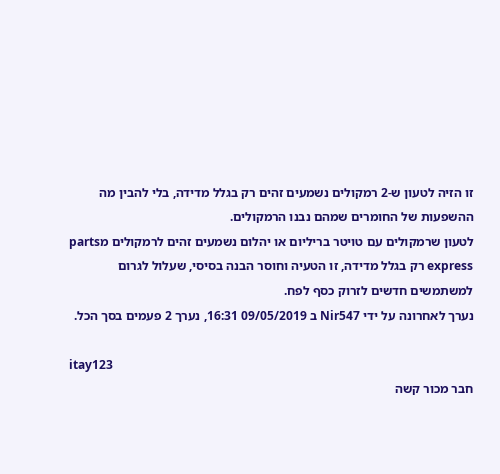זו הזיה לטעון ש-2 רמקולים נשמעים זהים רק בגלל מדידה, בלי להבין מה ההשפעות של החומרים שמהם נבנו הרמקולים.
לטעון שרמקולים עם טויטר בריליום או יהלום נשמעים זהים לרמקולים מparts express רק בגלל מדידה, זו הטעיה וחוסר הבנה בסיסי, שעלול לגרום למשתמשים חדשים לזרוק כסף לפח.
נערך לאחרונה על ידי Nir547 ב 09/05/2019 16:31, נערך 2 פעמים בסך הכל.

itay123
חבר מכור קשה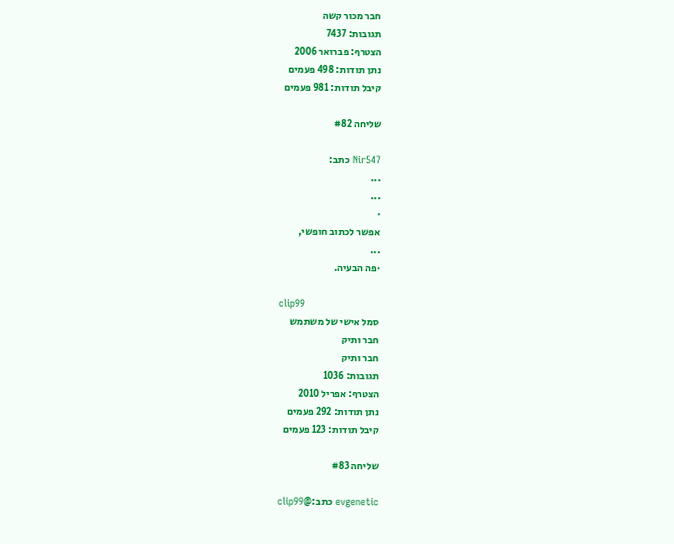חבר מכור קשה
תגובות: 7437
הצטרף: פברואר 2006
נתן תודות: 498 פעמים
קיבל תודות: 981 פעמים

שליחה #82

Nir547 כתב:
...
...
·
אפשר לכתוב חופשי,
...
·פה הבעיה.

clip99
סמל אישי של משתמש
חבר ותיק
חבר ותיק
תגובות: 1036
הצטרף: אפריל 2010
נתן תודות: 292 פעמים
קיבל תודות: 123 פעמים

שליחה #83

evgenetic כתב:@clip99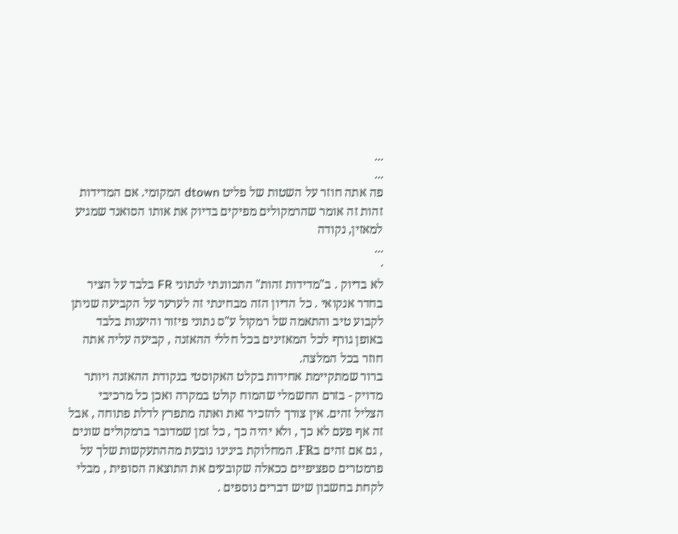...
...
פה אתה חוזר על השטות של פליט dtown המקומי. אם המדידות זהות זה אומר שהרמקולים מפיקים בדיוק את אותו הסואנד שמגיע למאזין, נקודה
...
·
לא בדיוק . ב"מדידות זהות" התכוונתי לנתוני FR בלבד על הציר בחדר אנקואי . כל הדיון הזה מבחינתי זה לערער על הקביעה שניתן לקבוע טיב והתאמה של רמקול ע"ס נתוני פיזור והיענות בלבד באופן גורף לכל המאזינים בכל חללי ההאזנה , קביעה עליה אתה חוזר בכל המלצה.
ברור שמתקיימת אחידות בקלט האקוסטי בנקודת ההאזנה ויותר מדויק - בזרם החשמלי שהמוח קולט במקרה ואכן כל מרכיבי הצליל זהים. אין צורך להזכיר זאת ואתה מתפרץ לדלת פתוחה , אבל זה אף פעם לא כך , ולא יהיה כך , כל זמן שמדובר ברמקולים שונים , גם אם זהים בFR. המחלוקת בינינו נובעת מההתעקשות שלך על פרמטרים ספציפיים ככאלה שקובעים את התוצאה הסופית , מבלי לקחת בחשבון שיש דברים נוספים .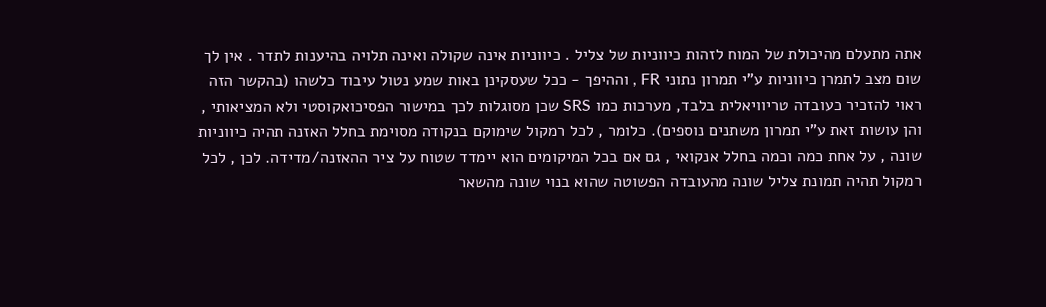אתה מתעלם מהיכולת של המוח לזהות כיווניות של צליל . כיווניות אינה שקולה ואינה תלויה בהיענות לתדר . אין לך שום מצב לתמרן כיווניות ע"י תמרון נתוני FR , וההיפך - ככל שעסקינן באות שמע נטול עיבוד כלשהו (בהקשר הזה ראוי להזכיר כעובדה טריוויאלית בלבד, מערכות כמו SRS שכן מסוגלות לכך במישור הפסיכואקוסטי ולא המציאותי , והן עושות זאת ע"י תמרון משתנים נוספים). כלומר , לכל רמקול שימוקם בנקודה מסוימת בחלל האזנה תהיה כיווניות שונה , על אחת כמה וכמה בחלל אנקואי , גם אם בכל המיקומים הוא יימדד שטוח על ציר ההאזנה/מדידה. לכן , לכל רמקול תהיה תמונת צליל שונה מהעובדה הפשוטה שהוא בנוי שונה מהשאר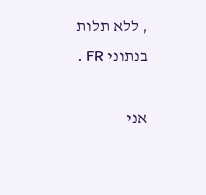, ללא תלות בנתוני FR .

אני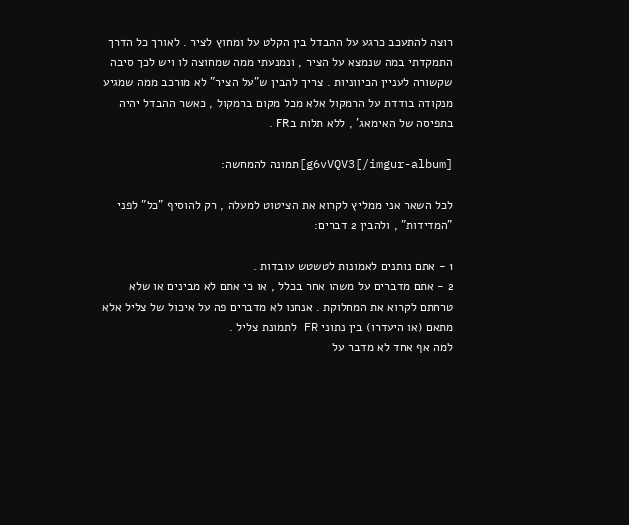רוצה להתעכב כרגע על ההבדל בין הקלט על ומחוץ לציר . לאורך כל הדרך התמקדתי במה שנמצא על הציר , ונמנעתי ממה שמחוצה לו ויש לכך סיבה שקשורה לעניין הכיווניות . צריך להבין ש"על הציר" לא מורכב ממה שמגיע מנקודה בודדת על הרמקול אלא מכל מקום ברמקול , כאשר ההבדל יהיה בתפיסה של האימאג' , ללא תלות בFR .

g6vVQV3[/imgur-album]]תמונה להמחשה:

לכל השאר אני ממליץ לקרוא את הציטוט למעלה , רק להוסיף "כל" לפני "המדידות" , ולהבין 2 דברים:

1 - אתם נותנים לאמונות לטשטש עובדות .
2 - אתם מדברים על משהו אחר בכלל , או כי אתם לא מבינים או שלא טרחתם לקרוא את המחלוקת . אנחנו לא מדברים פה על איכול של צליל אלא מתאם (או היעדרו) בין נתוני FR לתמונת צליל .
למה אף אחד לא מדבר על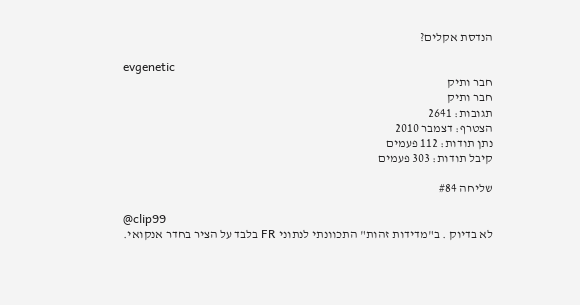הנדסת אקלים?

evgenetic
חבר ותיק
חבר ותיק
תגובות: 2641
הצטרף: דצמבר 2010
נתן תודות: 112 פעמים
קיבל תודות: 303 פעמים

שליחה #84

@clip99
לא בדיוק . ב"מדידות זהות" התכוונתי לנתוני FR בלבד על הציר בחדר אנקואי.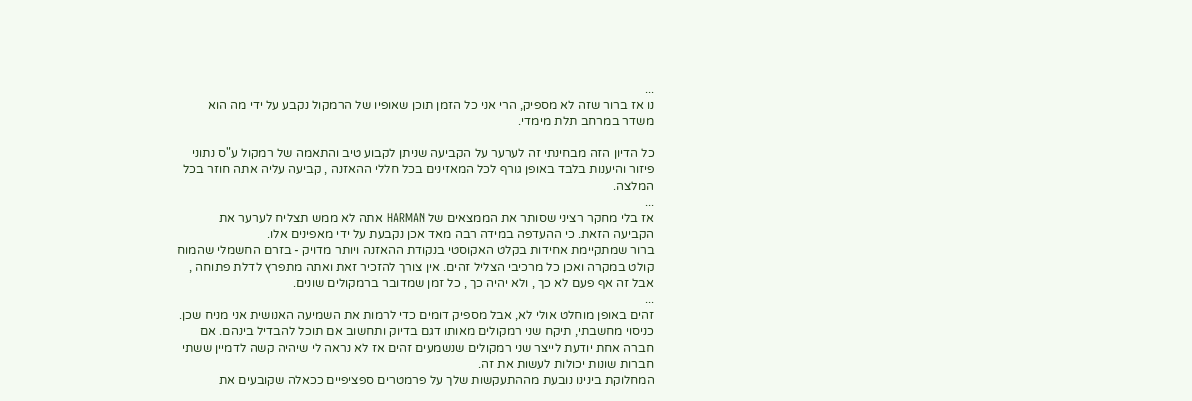...
נו אז ברור שזה לא מספיק, הרי אני כל הזמן תוכן שאופיו של הרמקול נקבע על ידי מה הוא משדר במרחב תלת מימדי.

כל הדיון הזה מבחינתי זה לערער על הקביעה שניתן לקבוע טיב והתאמה של רמקול ע"ס נתוני פיזור והיענות בלבד באופן גורף לכל המאזינים בכל חללי ההאזנה , קביעה עליה אתה חוזר בכל המלצה.
...
אז בלי מחקר רציני שסותר את הממצאים של HARMAN אתה לא ממש תצליח לערער את הקביעה הזאת. כי ההעדפה במידה רבה מאד אכן נקבעת על ידי מאפינים אלו.
ברור שמתקיימת אחידות בקלט האקוסטי בנקודת ההאזנה ויותר מדויק - בזרם החשמלי שהמוח קולט במקרה ואכן כל מרכיבי הצליל זהים. אין צורך להזכיר זאת ואתה מתפרץ לדלת פתוחה , אבל זה אף פעם לא כך , ולא יהיה כך , כל זמן שמדובר ברמקולים שונים.
...
זהים באופן מוחלט אולי לא, אבל מספיק דומים כדי לרמות את השמיעה האנושית אני מניח שכן. כניסוי מחשבתי, תיקח שני רמקולים מאותו דגם בדיוק ותחשוב אם תוכל להבדיל בינהם. אם חברה אחת יודעת לייצר שני רמקולים שנשמעים זהים אז לא נראה לי שיהיה קשה לדמיין ששתי חברות שונות יכולות לעשות את זה.
המחלוקת בינינו נובעת מההתעקשות שלך על פרמטרים ספציפיים ככאלה שקובעים את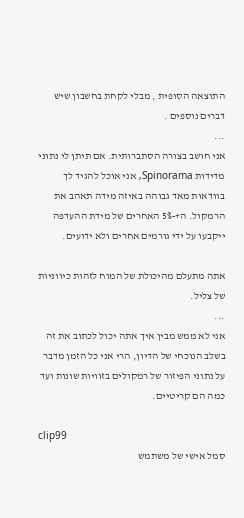התוצאה הסופית , מבלי לקחת בחשבון שיש דברים נוספים .
...
אני חושב בצורה הסתברותית. אם תיתן לי נתוני מדידות Spinorama, אני אוכל להגיד לך בוודאות מאד גבוהה באיזה מידה תאהב את הרמקול. ה+-5% האחרים של מידת ההעדפה ייקבעו על ידי גורמים אחרים ולא ידועים.

אתה מתעלם מהיכולת של המוח לזהות כיווניות של צליל.
...
אני לא ממש מבין איך אתה יכול לכתוב את זה בשלב הנוכחי של הדיון, הרי אני כל הזמן מדבר על נתוני הפיזור של רמקולים בזוויות שונות ועד כמה הם קריטיים.

clip99
סמל אישי של משתמש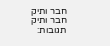חבר ותיק
חבר ותיק
תגובות: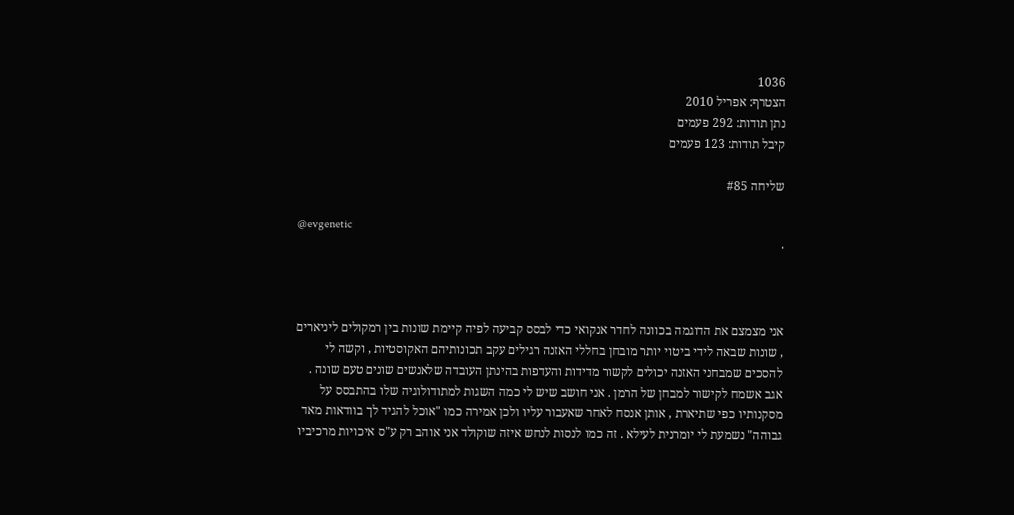1036
הצטרף: אפריל 2010
נתן תודות: 292 פעמים
קיבל תודות: 123 פעמים

שליחה #85

@evgenetic
·



אני מצמצם את הדוגמה בכוונה לחדר אנקואי כדי לבסס קביעה לפיה קיימת שונות בין רמקולים ליניארים , שונות שבאה לידי ביטוי יותר מובחן בחללי האזנה רגילים עקב תכונותיהם האקוסטיות , וקשה לי להסכים שמבחני האזנה יכולים לקשור מדידות והעדפות בהינתן העובדה שלאנשים שונים טעם שונה .
אגב אשמח לקישור למבחן של הרמן . אני חושב שיש לי כמה השגות למתודולוגיה שלו בהתבסס על מסקנותיו כפי שתיארת , אותן אנסח לאחר שאעבור עליו ולכן אמירה כמו "אוכל להגיד לך בוודאות מאד גבוהה" נשמעת לי יומרנית לעילא . זה כמו לנסות לנחש איזה שוקולד אני אוהב רק ע"ס איכויות מרכיביו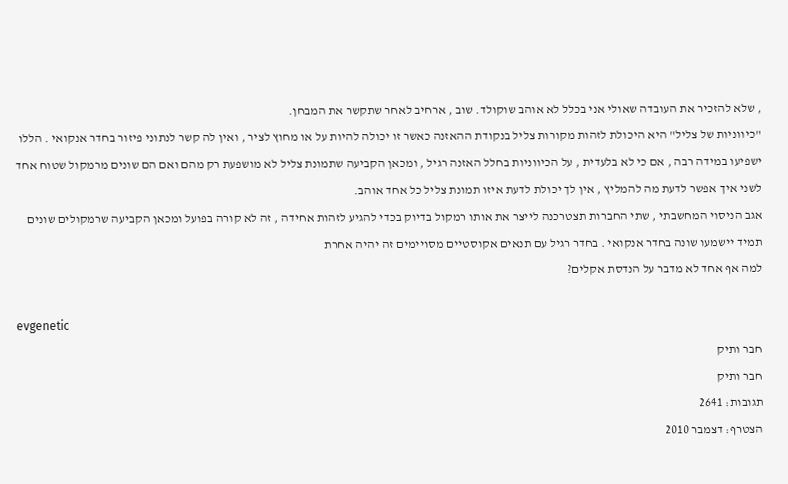, שלא להזכיר את העובדה שאולי אני בכלל לא אוהב שוקולד. שוב , ארחיב לאחר שתקשר את המבחן.
"כיווניות של צליל" היא היכולת לזהות מקורות צליל בנקודת ההאזנה כאשר זו יכולה להיות על או מחוץ לציר , ואין לה קשר לנתוני פיזור בחדר אנקואי . הללו ישפיעו במידה רבה , אם כי לא בלעדית , על הכיווניות בחלל האזנה רגיל , ומכאן הקביעה שתמונת צליל לא מושפעת רק מהם ואם הם שונים מרמקול שטוח אחד לשני איך אפשר לדעת מה להמליץ , אין לך יכולת לדעת איזו תמונת צליל כל אחד אוהב.
אגב הניסוי המחשבתי , שתי החברות תצטרכנה לייצר את אותו רמקול בדיוק בכדי להגיע לזהות אחידה , זה לא קורה בפועל ומכאן הקביעה שרמקולים שונים תמיד יישמעו שונה בחדר אנקואי . בחדר רגיל עם תנאים אקוסטיים מסויימים זה יהיה אחרת
למה אף אחד לא מדבר על הנדסת אקלים?

evgenetic
חבר ותיק
חבר ותיק
תגובות: 2641
הצטרף: דצמבר 2010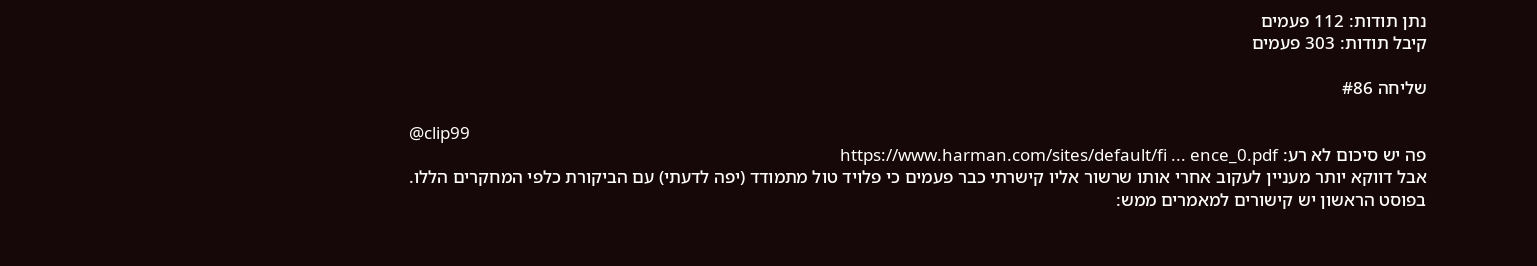נתן תודות: 112 פעמים
קיבל תודות: 303 פעמים

שליחה #86

@clip99
פה יש סיכום לא רע: https://www.harman.com/sites/default/fi ... ence_0.pdf
אבל דווקא יותר מעניין לעקוב אחרי אותו שרשור אליו קישרתי כבר פעמים כי פלויד טול מתמודד (יפה לדעתי) עם הביקורת כלפי המחקרים הללו. בפוסט הראשון יש קישורים למאמרים ממש: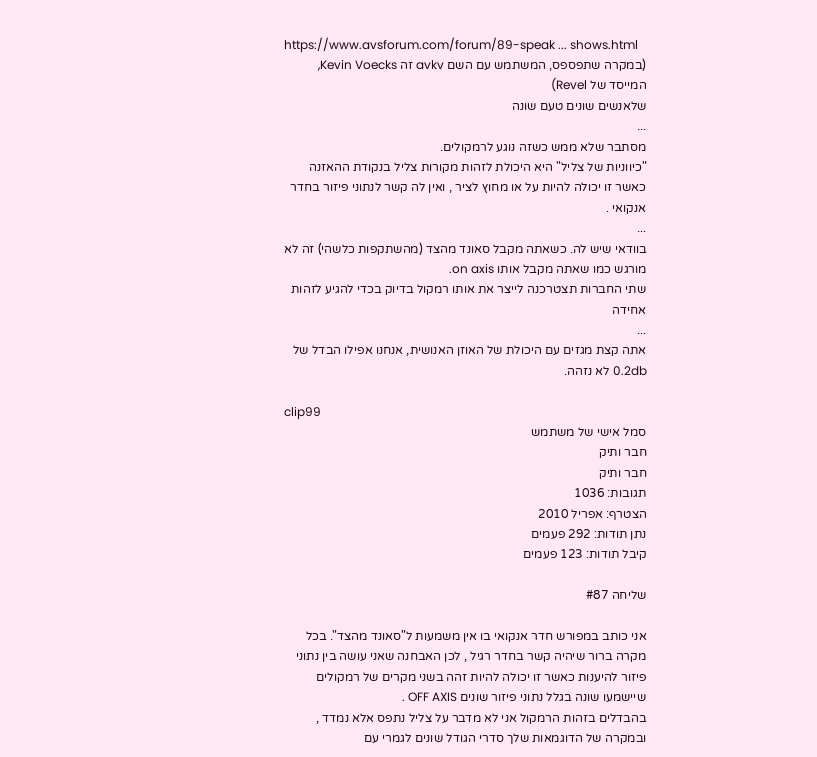https://www.avsforum.com/forum/89-speak ... shows.html
(במקרה שתפספס, המשתמש עם השם avkv זה Kevin Voecks, המייסד של Revel)
שלאנשים שונים טעם שונה
...
מסתבר שלא ממש כשזה נוגע לרמקולים.
"כיווניות של צליל" היא היכולת לזהות מקורות צליל בנקודת ההאזנה כאשר זו יכולה להיות על או מחוץ לציר , ואין לה קשר לנתוני פיזור בחדר אנקואי .
...
בוודאי שיש לה. כשאתה מקבל סאונד מהצד (מהשתקפות כלשהי) זה לא מורגש כמו שאתה מקבל אותו on axis.
שתי החברות תצטרכנה לייצר את אותו רמקול בדיוק בכדי להגיע לזהות אחידה
...
אתה קצת מגזים עם היכולת של האוזן האנושית, אנחנו אפילו הבדל של 0.2db לא נזהה.

clip99
סמל אישי של משתמש
חבר ותיק
חבר ותיק
תגובות: 1036
הצטרף: אפריל 2010
נתן תודות: 292 פעמים
קיבל תודות: 123 פעמים

שליחה #87

אני כותב במפורש חדר אנקואי בו אין משמעות ל"סאונד מהצד". בכל מקרה ברור שיהיה קשר בחדר רגיל , לכן האבחנה שאני עושה בין נתוני פיזור להיענות כאשר זו יכולה להיות זהה בשני מקרים של רמקולים שיישמעו שונה בגלל נתוני פיזור שונים OFF AXIS .
בהבדלים בזהות הרמקול אני לא מדבר על צליל נתפס אלא נמדד , ובמקרה של הדוגמאות שלך סדרי הגודל שונים לגמרי עם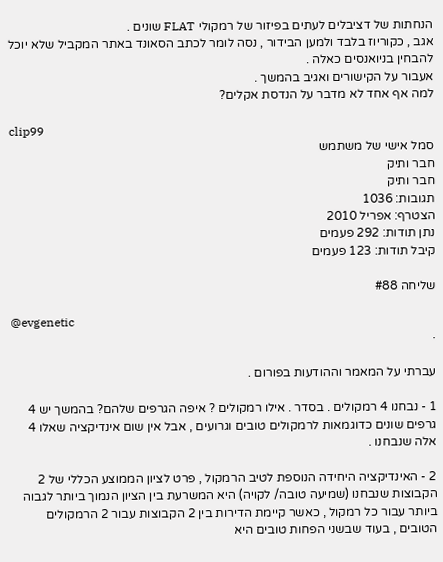הנחתות של דציבלים לעתים בפיזור של רמקולי FLAT שונים .
אגב , כקוריוז בלבד ולמען הבידור , נסה לומר לכתב הסאונד באתר המקביל שלא יוכל להבחין בניואנסים כאלה .
אעבור על הקישורים ואגיב בהמשך .
למה אף אחד לא מדבר על הנדסת אקלים?

clip99
סמל אישי של משתמש
חבר ותיק
חבר ותיק
תגובות: 1036
הצטרף: אפריל 2010
נתן תודות: 292 פעמים
קיבל תודות: 123 פעמים

שליחה #88

@evgenetic
·

עברתי על המאמר וההודעות בפורום .

1 - נבחנו 4 רמקולים . בסדר . אילו רמקולים ? איפה הגרפים שלהם? בהמשך יש 4 גרפים שונים כדוגמאות לרמקולים טובים וגרועים , אבל אין שום אינדיקציה שאלו 4 אלה שנבחנו .

2 - האינדיקציה היחידה הנוספת לטיב הרמקול , פרט לציון הממוצע הכללי של 2 הקבוצות שנבחנו (שמיעה טובה/ לקויה) היא המשרעת בין הציון הנמוך ביותר לגבוה ביותר עבור כל רמקול , כאשר קיימת הדירות בין 2 הקבוצות עבור 2 הרמקולים הטובים , בעוד שבשני הפחות טובים היא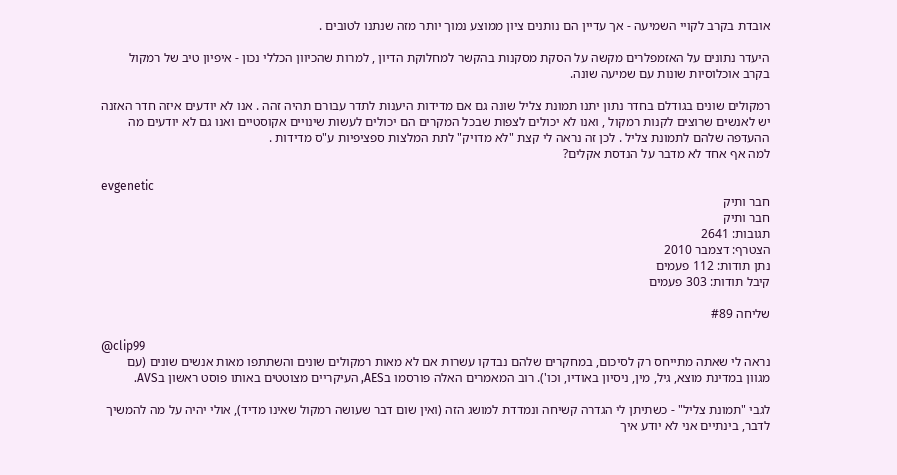אובדת בקרב לקויי השמיעה - אך עדיין הם נותנים ציון ממוצע נמוך יותר מזה שנתנו לטובים .

היעדר נתונים על האזמפלרים מקשה על הסקת מסקנות בהקשר למחלוקת הדיון , למרות שהכיוון הכללי נכון - איפיון טיב של רמקול בקרב אוכלוסיות שונות עם שמיעה שונה.

רמקולים שונים בגודלם בחדר נתון יתנו תמונת צליל שונה גם אם מדידות היענות לתדר עבורם תהיה זהה . אנו לא יודעים איזה חדר האזנה יש לאנשים שרוצים לקנות רמקול , ואנו לא יכולים לצפות שבכל המקרים הם יכולים לעשות שינויים אקוסטיים ואנו גם לא יודעים מה ההעדפה שלהם לתמונת צליל . לכן זה נראה לי קצת "לא מדויק" לתת המלצות ספציפיות ע"ס מדידות .
למה אף אחד לא מדבר על הנדסת אקלים?

evgenetic
חבר ותיק
חבר ותיק
תגובות: 2641
הצטרף: דצמבר 2010
נתן תודות: 112 פעמים
קיבל תודות: 303 פעמים

שליחה #89

@clip99
נראה לי שאתה מתייחס רק לסיכום, במחקרים שלהם נבדקו עשרות אם לא מאות רמקולים שונים והשתתפו מאות אנשים שונים (עם מגוון במדינת מוצא, גיל, מין, ניסיון באודיו, וכו'). רוב המאמרים האלה פורסמו בAES, העיקריים מצוטטים באותו פוסט ראשון בAVS.

לגבי "תמונת צליל" - כשתיתן לי הגדרה קשיחה ונמדדת למושג הזה (ואין שום דבר שעושה רמקול שאינו מדיד), אולי יהיה על מה להמשיך לדבר, בינתיים אני לא יודע איך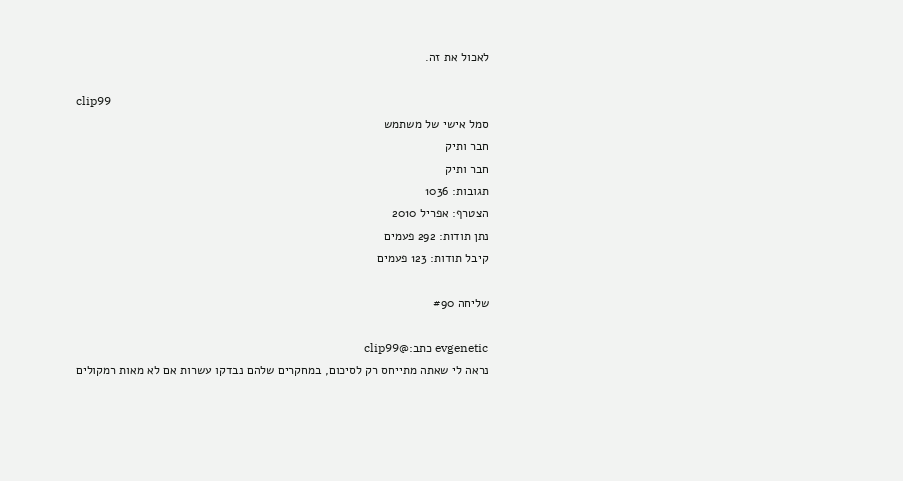לאכול את זה.

clip99
סמל אישי של משתמש
חבר ותיק
חבר ותיק
תגובות: 1036
הצטרף: אפריל 2010
נתן תודות: 292 פעמים
קיבל תודות: 123 פעמים

שליחה #90

evgenetic כתב:@clip99
נראה לי שאתה מתייחס רק לסיכום, במחקרים שלהם נבדקו עשרות אם לא מאות רמקולים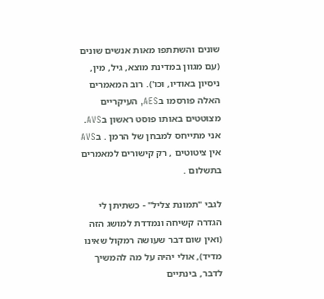שונים והשתתפו מאות אנשים שונים (עם מגוון במדינת מוצא, גיל, מין, ניסיון באודיו, וכו'). רוב המאמרים האלה פורסמו בAES, העיקריים מצוטטים באותו פוסט ראשון בAVS.
אני מתייחס למבחן של הרמן . בAVS אין ציטוטים , רק קישורים למאמרים בתשלום .

לגבי "תמונת צליל" - כשתיתן לי הגדרה קשיחה ונמדדת למושג הזה (ואין שום דבר שעושה רמקול שאינו מדיד), אולי יהיה על מה להמשיך לדבר, בינתיים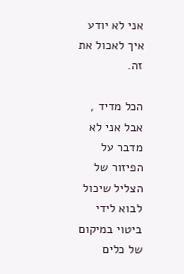אני לא יודע איך לאכול את זה.

הכל מדיד , אבל אני לא מדבר על הפיזור של הצליל שיכול לבוא לידי ביטוי במיקום של כלים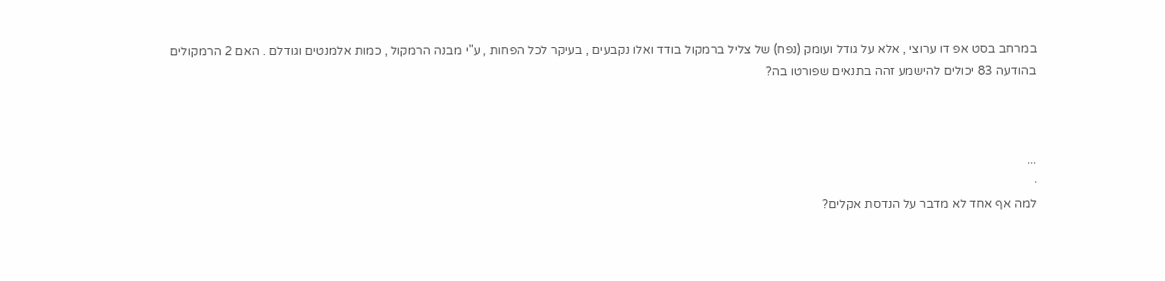במרחב בסט אפ דו ערוצי , אלא על גודל ועומק (נפח) של צליל ברמקול בודד ואלו נקבעים , בעיקר לכל הפחות , ע"י מבנה הרמקול , כמות אלמנטים וגודלם . האם 2 הרמקולים בהודעה 83 יכולים להישמע זהה בתנאים שפורטו בה?



...
·
למה אף אחד לא מדבר על הנדסת אקלים?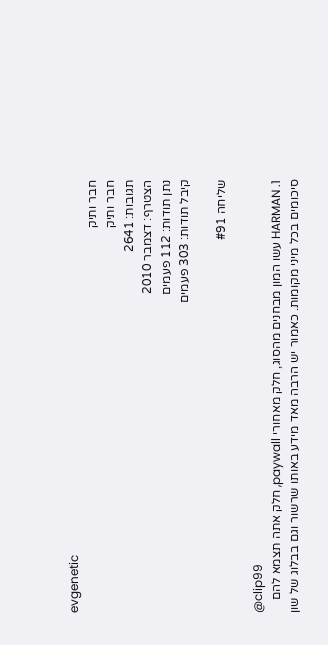evgenetic
חבר ותיק
חבר ותיק
תגובות: 2641
הצטרף: דצמבר 2010
נתן תודות: 112 פעמים
קיבל תודות: 303 פעמים

שליחה #91

@clip99
1. HARMAN עשו המון מבחנים מהסוג, חלק מאחורי paywall, חלק אתה תצמא להם סיכומים בכל מיני מקומות. כאמור יש הרבה מאד מידע באותו שרשור וגם בבלוג של שון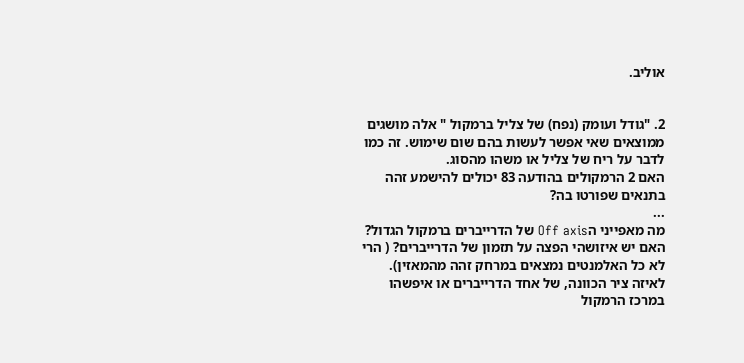אוליב.


2. "גודל ועומק (נפח) של צליל ברמקול " אלה מושגים ממוצאים שאי אפשר לעשות בהם שום שימוש. זה כמו לדבר על ריח של צליל או משהו מהסוג.
האם 2 הרמקולים בהודעה 83 יכולים להישמע זהה בתנאים שפורטו בה?
...
מה מאפייני הOff axis של הדרייברים ברמקול הגדול? האם יש איזושהי הפצה על תזמון של הדרייברים? ( הרי לא כל האלמנטים נמצאים במרחק זהה מהמאזין). לאיזה ציר הכוונה, של אחד הדרייברים או איפשהו במרכז הרמקול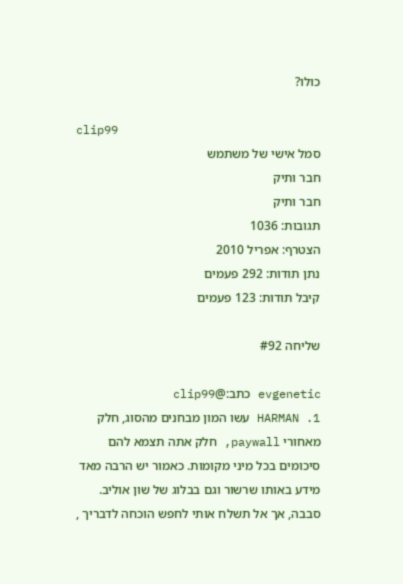כולו?

clip99
סמל אישי של משתמש
חבר ותיק
חבר ותיק
תגובות: 1036
הצטרף: אפריל 2010
נתן תודות: 292 פעמים
קיבל תודות: 123 פעמים

שליחה #92

evgenetic כתב:@clip99
1. HARMAN עשו המון מבחנים מהסוג, חלק מאחורי paywall, חלק אתה תצמא להם סיכומים בכל מיני מקומות. כאמור יש הרבה מאד מידע באותו שרשור וגם בבלוג של שון אוליב.
סבבה, אך אל תשלח אותי לחפש הוכחה לדבריך ,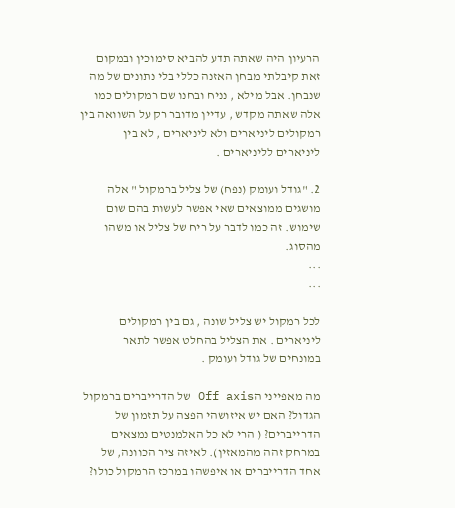הרעיון היה שאתה תדע להביא סימוכין ובמקום זאת קיבלתי מבחן האזנה כללי בלי נתונים של מה שנבחן. אבל מילא , נניח ובחנו שם רמקולים כמו אלה שאתה מקדש , עדיין מדובר רק על השוואה בין רמקולים ליניארים ולא ליניארים , לא בין ליניארים לליניארים .

2. "גודל ועומק (נפח) של צליל ברמקול " אלה מושגים ממוצאים שאי אפשר לעשות בהם שום שימוש. זה כמו לדבר על ריח של צליל או משהו מהסוג.
...
...

לכל רמקול יש צליל שונה , גם בין רמקולים ליניארים . את הצליל בהחלט אפשר לתאר במונחים של גודל ועומק .

מה מאפייני הOff axis של הדרייברים ברמקול הגדול? האם יש איזושהי הפצה על תזמון של הדרייברים? ( הרי לא כל האלמנטים נמצאים במרחק זהה מהמאזין). לאיזה ציר הכוונה, של אחד הדרייברים או איפשהו במרכז הרמקול כולו?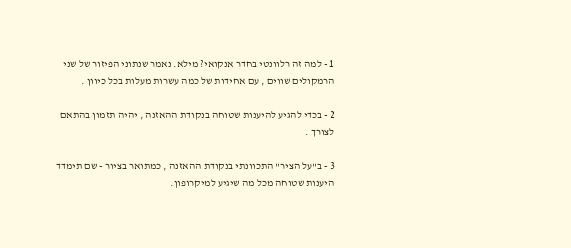1 - למה זה רלוונטי בחדר אנקואי? מילא. נאמר שנתוני הפיזור של שני הרמקולים שווים , עם אחידות של כמה עשרות מעלות בכל כיוון .

2 - בכדי להגיע להיענות שטוחה בנקודת ההאזנה , יהיה תזמון בהתאם לצורך .

3 - ב"על הציר" התכוונתי בנקודת ההאזנה , כמתואר בציור - שם תימדד היענות שטוחה מכל מה שיגיע למיקרופון.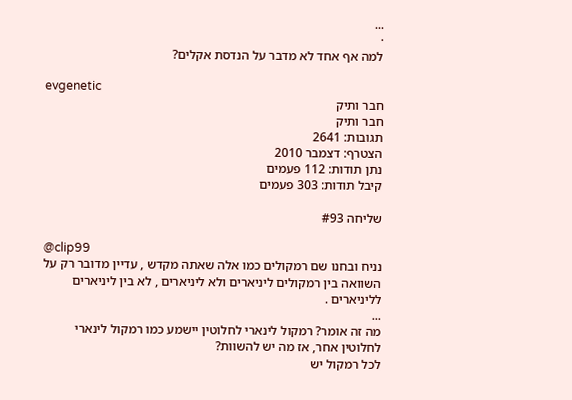...
·
למה אף אחד לא מדבר על הנדסת אקלים?

evgenetic
חבר ותיק
חבר ותיק
תגובות: 2641
הצטרף: דצמבר 2010
נתן תודות: 112 פעמים
קיבל תודות: 303 פעמים

שליחה #93

@clip99
נניח ובחנו שם רמקולים כמו אלה שאתה מקדש , עדיין מדובר רק על השוואה בין רמקולים ליניארים ולא ליניארים , לא בין ליניארים לליניארים .
...
מה זה אומר? רמקול לינארי לחלוטין יישמע כמו רמקול לינארי לחלוטין אחר, אז מה יש להשוות?
לכל רמקול יש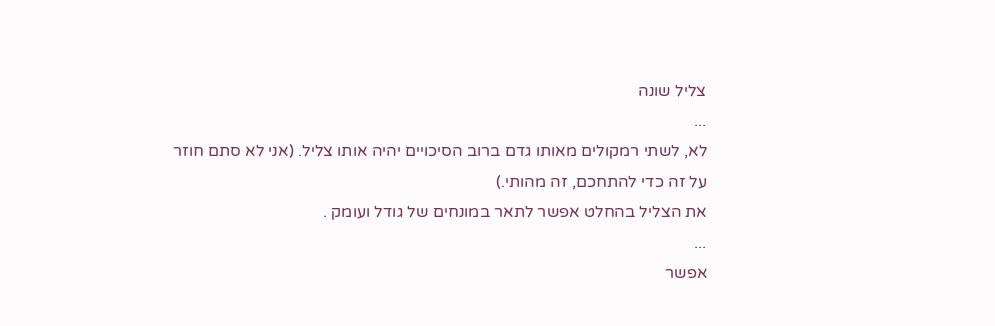צליל שונה
...
לא, לשתי רמקולים מאותו גדם ברוב הסיכויים יהיה אותו צליל. (אני לא סתם חוזר על זה כדי להתחכם, זה מהותי.)
את הצליל בהחלט אפשר לתאר במונחים של גודל ועומק .
...
אפשר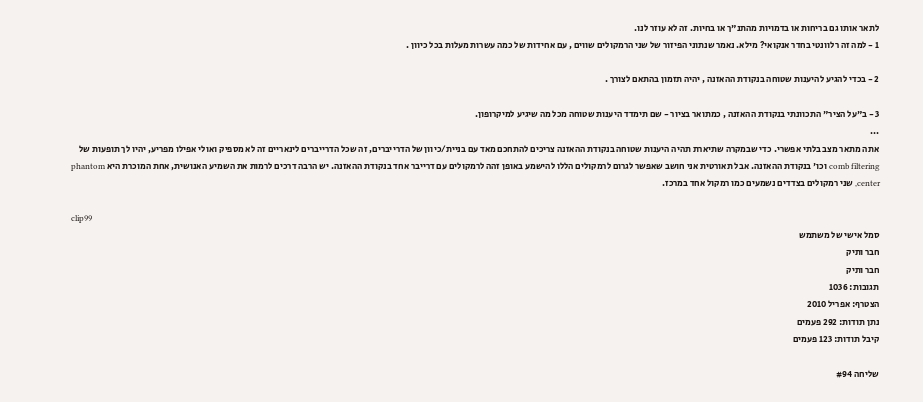לתאר אותו גם בריחות או בדמויות מהתנ"ך או בחיות. זה לא עוזר לנו.
1 - למה זה רלוונטי בחדר אנקואי? מילא. נאמר שנתוני הפיזור של שני הרמקולים שווים , עם אחידות של כמה עשרות מעלות בכל כיוון .

2 - בכדי להגיע להיענות שטוחה בנקודת ההאזנה , יהיה תזמון בהתאם לצורך .

3 - ב"על הציר" התכוונתי בנקודת ההאזנה , כמתואר בציור - שם תימדד היענות שטוחה מכל מה שיגיע למיקרופון.
...
אתה מתאר מצב בלתי אפשרי. כדי שבמקרה שתיארת תהיה היענות שטוחה בנקודת ההאזנה צריכים להתחכם מאד עם בניית/כיוון של הדרייברים, זה שכל הדרייברים לינאריים זה לא מספיק ואולי אפילו מפריע, יהיו לך תופעות של comb filtering וכו' בנקודת ההאזנה. אבל תאורטית אני חושב שאפשר לגרום לרמקולים הללו להישמע באופן זהה לרמקולים עם דרייבר אחד בנקודת ההאזנה. יש הרבה דרכים לרמות את השמיע האנושית, אחת המוכרת היא phantom center, שני רמקולים בצדדים נשמעים כמו רמקול אחד במרכז.

clip99
סמל אישי של משתמש
חבר ותיק
חבר ותיק
תגובות: 1036
הצטרף: אפריל 2010
נתן תודות: 292 פעמים
קיבל תודות: 123 פעמים

שליחה #94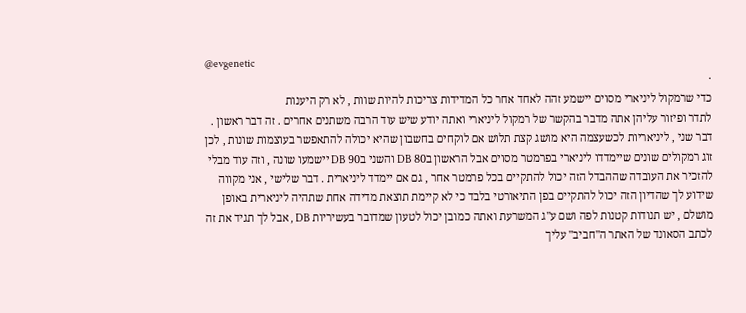@evgenetic
·
כדי שרמקול ליניארי מסוים יישמע זהה לאחד אחר כל המדידות צריכות להיות שוות , לא רק היענות
לתדר ופיזור עליהן אתה מדבר בהקשר של רמקול ליניארי ואתה יודע שיש עוד הרבה משתנים אחרים . זה דבר ראשון . דבר שני , ליניאריות לכשעצמה היא מושג קצת תלוש אם לוקחים בחשבון שהיא יכולה להתאפשר בעוצמות שונות , לכן זוג רמקולים שונים שיימדדו ליניארי בפרמטר מסוים אבל הראשון ב80 DB והשני ב90 DB יישמעו שונה , וזה עוד מבלי להזכיר את העובדה שההבדל הזה יכול להתקיים בכל פרמטר אחר , גם אם יימדד ליניארית . דבר שלישי , אני מקווה שידוע לך שהדיון הזה יכול להתקיים בפן התיאורטי בלבד כי לא קיימת תוצאת מדידה אחת שתהיה ליניארית באופן מושלם , יש תנודות קטנות לפה ושם ע"ג המשרעת ואתה כמובן יכול לטעון שמדובר בעשיריות DB , אבל לך תגיד את זה לכתב הסאונד של האתר ה"חביב" עליך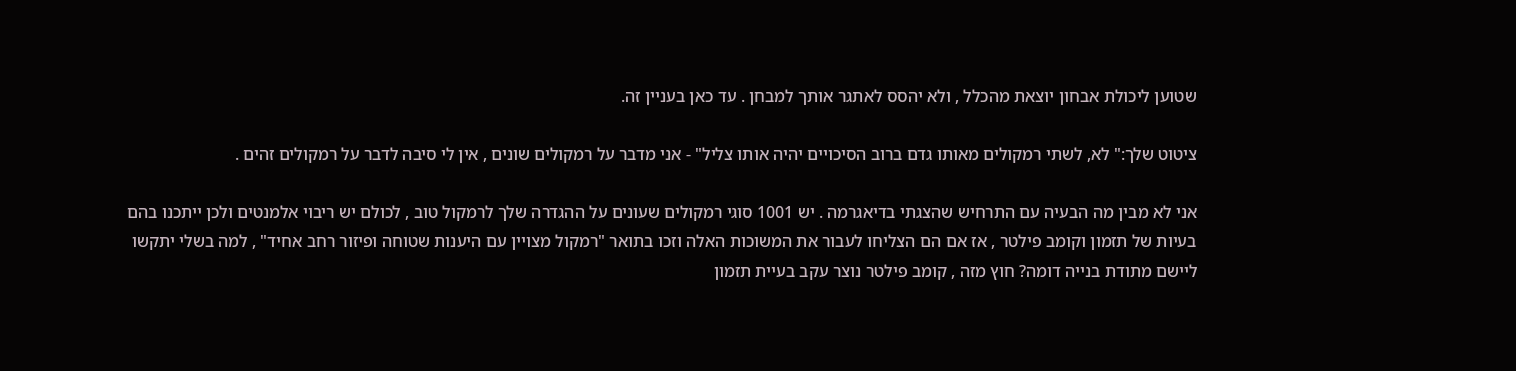שטוען ליכולת אבחון יוצאת מהכלל , ולא יהסס לאתגר אותך למבחן . עד כאן בעניין זה.

ציטוט שלך:" לא, לשתי רמקולים מאותו גדם ברוב הסיכויים יהיה אותו צליל" - אני מדבר על רמקולים שונים , אין לי סיבה לדבר על רמקולים זהים .

אני לא מבין מה הבעיה עם התרחיש שהצגתי בדיאגרמה . יש 1001 סוגי רמקולים שעונים על ההגדרה שלך לרמקול טוב , לכולם יש ריבוי אלמנטים ולכן ייתכנו בהם בעיות של תזמון וקומב פילטר , אז אם הם הצליחו לעבור את המשוכות האלה וזכו בתואר "רמקול מצויין עם היענות שטוחה ופיזור רחב אחיד" , למה בשלי יתקשו ליישם מתודת בנייה דומה? חוץ מזה , קומב פילטר נוצר עקב בעיית תזמון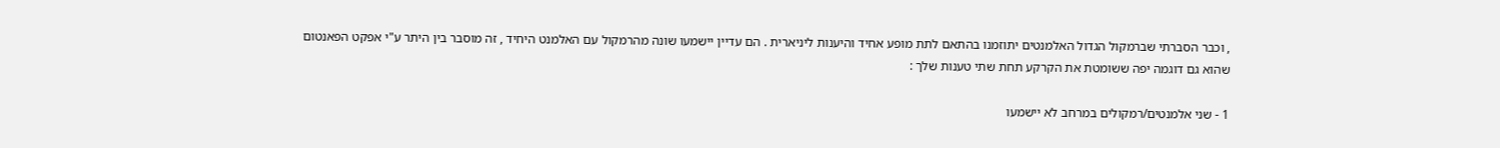, וכבר הסברתי שברמקול הגדול האלמנטים יתוזמנו בהתאם לתת מופע אחיד והיענות ליניארית . הם עדיין יישמעו שונה מהרמקול עם האלמנט היחיד , זה מוסבר בין היתר ע"י אפקט הפאנטום שהוא גם דוגמה יפה ששומטת את הקרקע תחת שתי טענות שלך :

1 - שני אלמנטים/רמקולים במרחב לא יישמעו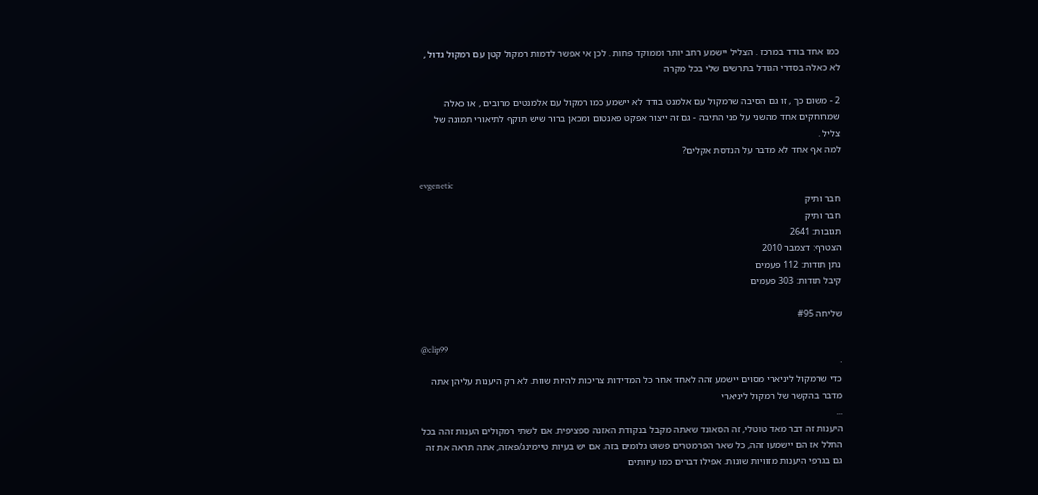כמו אחד בודד במרכז . הצליל יישמע רחב יותר וממוקד פחות . לכן אי אפשר לדמות רמקול קטן עם רמקול גדול , לא כאלה בסדרי הגודל בתרשים שלי בכל מקרה

2 - משום כך , זו גם הסיבה שרמקול עם אלמנט בודד לא יישמע כמו רמקול עם אלמנטים מרובים , או כאלה שמרוחקים אחד מהשני על פני התיבה - גם זה ייצור אפקט פאנטום ומכאן ברור שיש תוקף לתיאורי תמונה של צליל .
למה אף אחד לא מדבר על הנדסת אקלים?

evgenetic
חבר ותיק
חבר ותיק
תגובות: 2641
הצטרף: דצמבר 2010
נתן תודות: 112 פעמים
קיבל תודות: 303 פעמים

שליחה #95

@clip99
·
כדי שרמקול ליניארי מסוים יישמע זהה לאחד אחר כל המדידות צריכות להיות שוות. לא רק היענות עליהן אתה מדבר בהקשר של רמקול ליניארי
...
היענות זה דבר מאד טוטלי, זה הסאונד שאתה מקבל בנקודת האזנה ספציפית. אם לשתי רמקולים הענות זהה בכל החלל אז הם יישמעו זהה, כל שאר הפרמטרים פשוט גלומים בזה. אם יש בעיות טיימינג/פאזה, אתה תראה את זה גם בגרפי היענות מזוויות שונות. אפילו דברים כמו עיוותים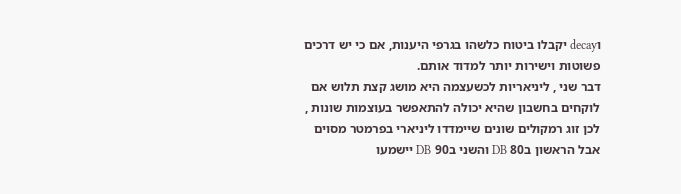וdecay יקבלו ביטוח כלשהו בגרפי היענות, אם כי יש דרכים פשוטות וישירות יותר למדוד אותם.
דבר שני , ליניאריות לכשעצמה היא מושג קצת תלוש אם לוקחים בחשבון שהיא יכולה להתאפשר בעוצמות שונות , לכן זוג רמקולים שונים שיימדדו ליניארי בפרמטר מסוים אבל הראשון ב80 DB והשני ב90 DB יישמעו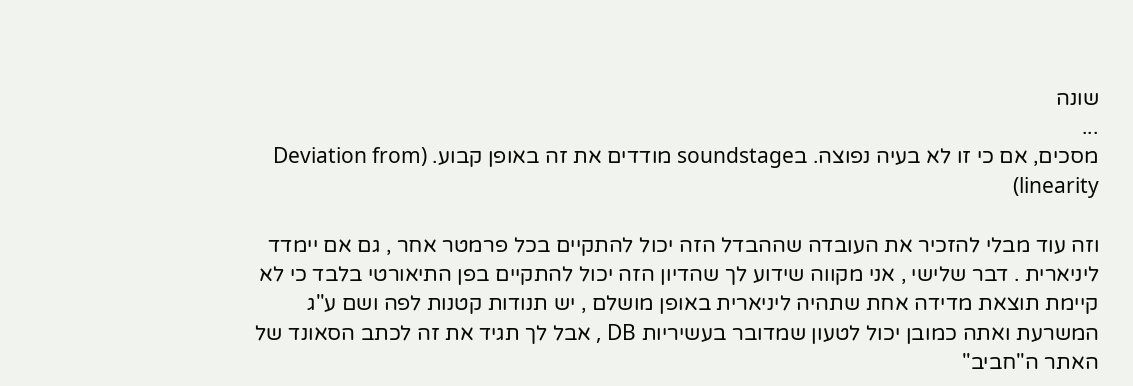שונה
...
מסכים, אם כי זו לא בעיה נפוצה. בsoundstage מודדים את זה באופן קבוע. (Deviation from linearity)

וזה עוד מבלי להזכיר את העובדה שההבדל הזה יכול להתקיים בכל פרמטר אחר , גם אם יימדד ליניארית . דבר שלישי , אני מקווה שידוע לך שהדיון הזה יכול להתקיים בפן התיאורטי בלבד כי לא קיימת תוצאת מדידה אחת שתהיה ליניארית באופן מושלם , יש תנודות קטנות לפה ושם ע"ג המשרעת ואתה כמובן יכול לטעון שמדובר בעשיריות DB , אבל לך תגיד את זה לכתב הסאונד של האתר ה"חביב"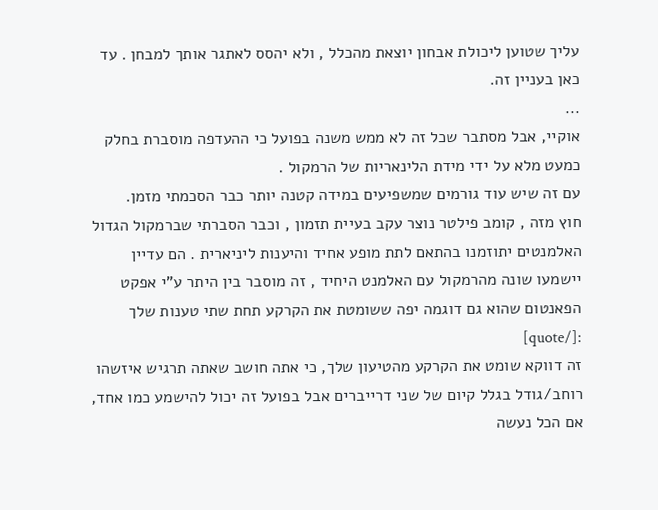עליך שטוען ליכולת אבחון יוצאת מהכלל , ולא יהסס לאתגר אותך למבחן . עד כאן בעניין זה.
...
אוקיי, אבל מסתבר שכל זה לא ממש משנה בפועל כי ההעדפה מוסברת בחלק כמעט מלא על ידי מידת הלינאריות של הרמקול .
עם זה שיש עוד גורמים שמשפיעים במידה קטנה יותר כבר הסכמתי מזמן.
חוץ מזה , קומב פילטר נוצר עקב בעיית תזמון , וכבר הסברתי שברמקול הגדול האלמנטים יתוזמנו בהתאם לתת מופע אחיד והיענות ליניארית . הם עדיין יישמעו שונה מהרמקול עם האלמנט היחיד , זה מוסבר בין היתר ע"י אפקט הפאנטום שהוא גם דוגמה יפה ששומטת את הקרקע תחת שתי טענות שלך :[/quote]
זה דווקא שומט את הקרקע מהטיעון שלך, כי אתה חושב שאתה תרגיש איזשהו רוחב/גודל בגלל קיום של שני דרייברים אבל בפועל זה יכול להישמע כמו אחד, אם הכל נעשה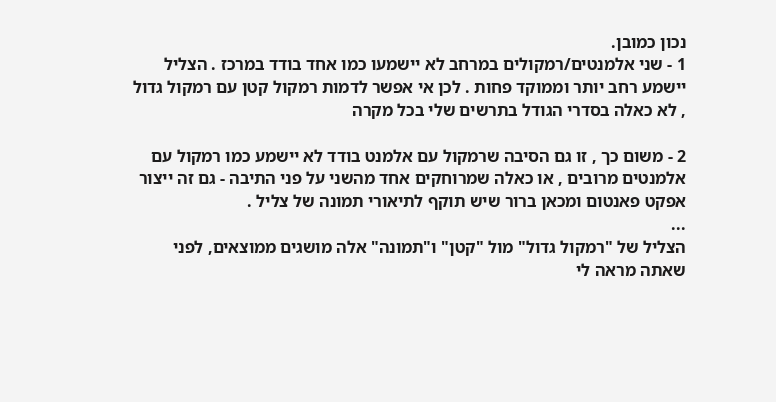נכון כמובן.
1 - שני אלמנטים/רמקולים במרחב לא יישמעו כמו אחד בודד במרכז . הצליל יישמע רחב יותר וממוקד פחות . לכן אי אפשר לדמות רמקול קטן עם רמקול גדול , לא כאלה בסדרי הגודל בתרשים שלי בכל מקרה

2 - משום כך , זו גם הסיבה שרמקול עם אלמנט בודד לא יישמע כמו רמקול עם אלמנטים מרובים , או כאלה שמרוחקים אחד מהשני על פני התיבה - גם זה ייצור אפקט פאנטום ומכאן ברור שיש תוקף לתיאורי תמונה של צליל .
...
הצליל של "רמקול גדול" מול "קטן" ו"תמונה" אלה מושגים ממוצאים, לפני שאתה מראה לי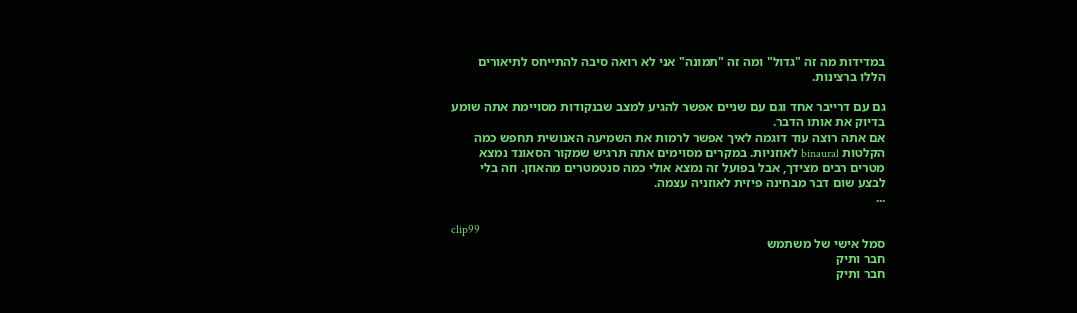במדידות מה זה "גדול" ומה זה "תמונה" אני לא רואה סיבה להתייחס לתיאורים הללו ברצינות.

גם עם דרייבר אחד וגם עם שניים אפשר להגיע למצב שבנקודות מסויימת אתה שומע בדיוק את אותו הדבר.
אם אתה רוצה עוד דוגמה לאיך אפשר לרמות את השמיעה האנושית תחפש כמה הקלטות binaural לאוזניות. במקרים מסוימים אתה תרגיש שמקור הסאונד נמצא מטרים רבים מצידך, אבל בפועל זה נמצא אולי כמה סנטמטרים מהאוזן. וזה בלי לבצע שום דבר מבחינה פיזית לאוזניה עצמה.
...

clip99
סמל אישי של משתמש
חבר ותיק
חבר ותיק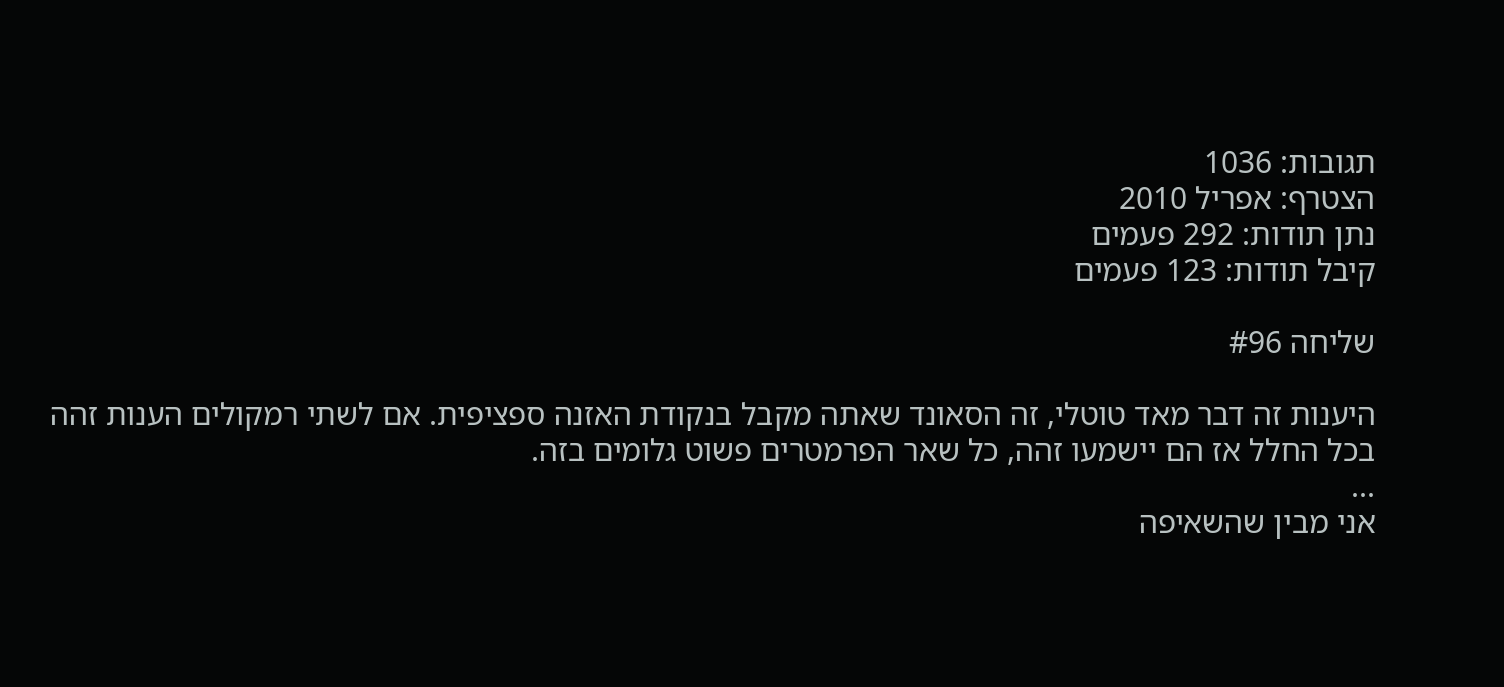תגובות: 1036
הצטרף: אפריל 2010
נתן תודות: 292 פעמים
קיבל תודות: 123 פעמים

שליחה #96

היענות זה דבר מאד טוטלי, זה הסאונד שאתה מקבל בנקודת האזנה ספציפית. אם לשתי רמקולים הענות זהה בכל החלל אז הם יישמעו זהה, כל שאר הפרמטרים פשוט גלומים בזה.
...
אני מבין שהשאיפה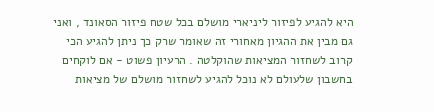היא להגיע לפיזור ליניארי מושלם בכל שטח פיזור הסאונד , ואני גם מבין את ההגיון מאחורי זה שאומר שרק כך ניתן להגיע הכי קרוב לשחזור המציאות שהוקלטה . הרעיון פשוט - אם לוקחים בחשבון שלעולם לא נוכל להגיע לשחזור מושלם של מציאות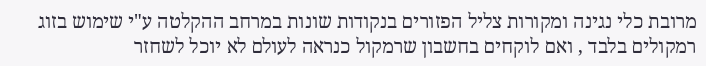מרובת כלי נגינה ומקורות צליל הפזורים בנקודות שונות במרחב ההקלטה ע"י שימוש בזוג רמקולים בלבד , ואם לוקחים בחשבון שרמקול כנראה לעולם לא יוכל לשחזר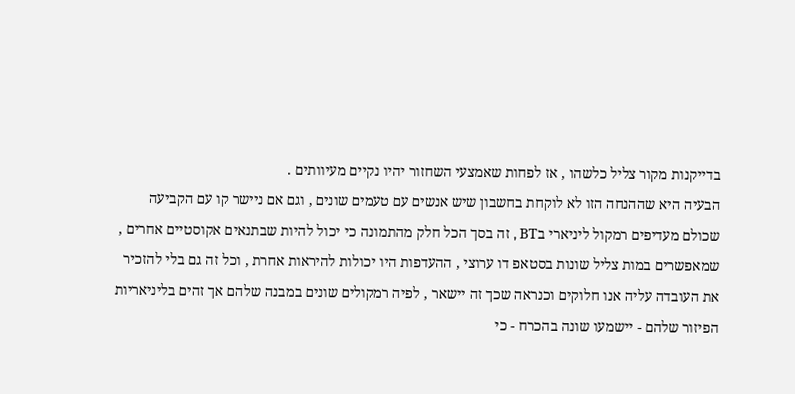בדייקנות מקור צליל כלשהו , אז לפחות שאמצעי השחזור יהיו נקיים מעיוותים .
הבעיה היא שההנחה הזו לא לוקחת בחשבון שיש אנשים עם טעמים שונים , וגם אם ניישר קו עם הקביעה שכולם מעדיפים רמקול ליניארי בBT , זה בסך הכל חלק מהתמונה כי יכול להיות שבתנאים אקוסטיים אחרים , שמאפשרים במות צליל שונות בסטאפ דו ערוצי , ההעדפות היו יכולות להיראות אחרת , וכל זה גם בלי להזכיר את העובדה עליה אנו חלוקים וכנראה שכך זה יישאר , לפיה רמקולים שונים במבנה שלהם אך זהים בליניאריות הפיזור שלהם - יישמעו שונה בהכרח - כי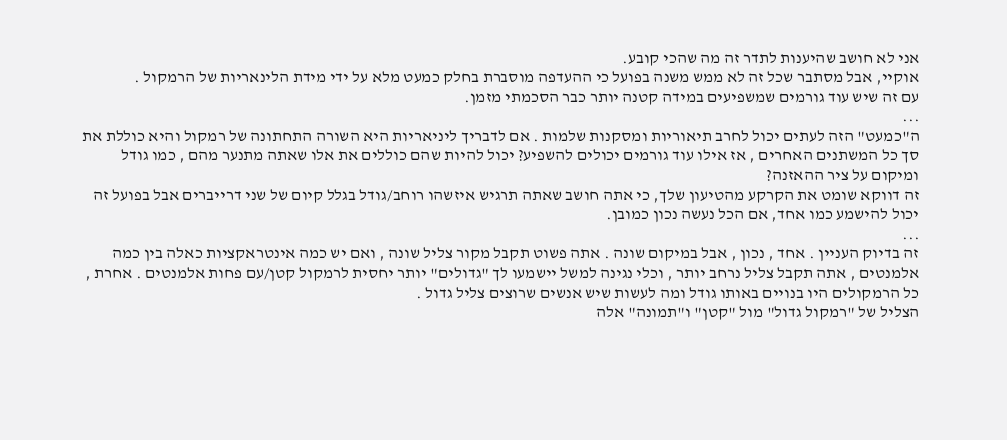אני לא חושב שהיענות לתדר זה מה שהכי קובע.
אוקיי, אבל מסתבר שכל זה לא ממש משנה בפועל כי ההעדפה מוסברת בחלק כמעט מלא על ידי מידת הלינאריות של הרמקול .
עם זה שיש עוד גורמים שמשפיעים במידה קטנה יותר כבר הסכמתי מזמן.
...
ה"כמעט" הזה לעתים יכול לחרב תיאוריות ומסקנות שלמות . אם לדבריך ליניאריות היא השורה התחתונה של רמקול והיא כוללת את סך כל המשתנים האחרים , אז אילו עוד גורמים יכולים להשפיע? יכול להיות שהם כוללים את אלו שאתה מתנער מהם , כמו גודל ומיקום על ציר ההאזנה?
זה דווקא שומט את הקרקע מהטיעון שלך, כי אתה חושב שאתה תרגיש איזשהו רוחב/גודל בגלל קיום של שני דרייברים אבל בפועל זה יכול להישמע כמו אחד, אם הכל נעשה נכון כמובן.
...
זה בדיוק העניין . אחד , נכון , אבל במיקום שונה . אתה פשוט תקבל מקור צליל שונה , ואם יש כמה אינטראקציות כאלה בין כמה אלמנטים , אתה תקבל צליל נרחב יותר , וכלי נגינה למשל יישמעו לך "גדולים" יותר יחסית לרמקול קטן/עם פחות אלמנטים . אחרת , כל הרמקולים היו בנויים באותו גודל ומה לעשות שיש אנשים שרוצים צליל גדול .
הצליל של "רמקול גדול" מול "קטן" ו"תמונה" אלה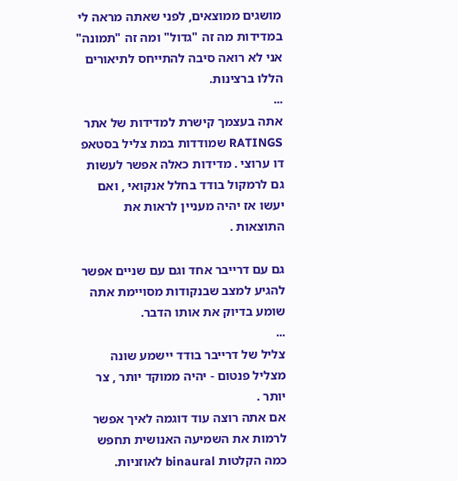מושגים ממוצאים, לפני שאתה מראה לי במדידות מה זה "גדול" ומה זה "תמונה" אני לא רואה סיבה להתייחס לתיאורים הללו ברצינות.
...
אתה בעצמך קישרת למדידות של אתר RATINGS שמודדות במת צליל בסטאפ דו ערוצי . מדידות כאלה אפשר לעשות גם לרמקול בודד בחלל אנקואי , ואם יעשו אז יהיה מעניין לראות את התוצאות .

גם עם דרייבר אחד וגם עם שניים אפשר להגיע למצב שבנקודות מסויימת אתה שומע בדיוק את אותו הדבר.
...
צליל של דרייבר בודד יישמע שונה מצליל פנטום - יהיה ממוקד יותר , צר יותר .
אם אתה רוצה עוד דוגמה לאיך אפשר לרמות את השמיעה האנושית תחפש כמה הקלטות binaural לאוזניות.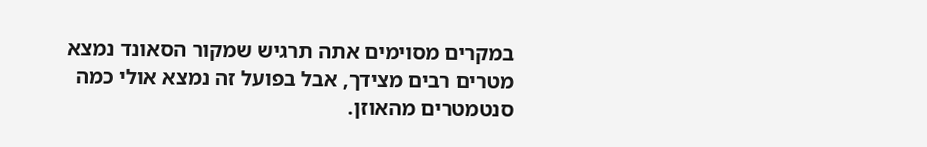במקרים מסוימים אתה תרגיש שמקור הסאונד נמצא מטרים רבים מצידך, אבל בפועל זה נמצא אולי כמה סנטמטרים מהאוזן.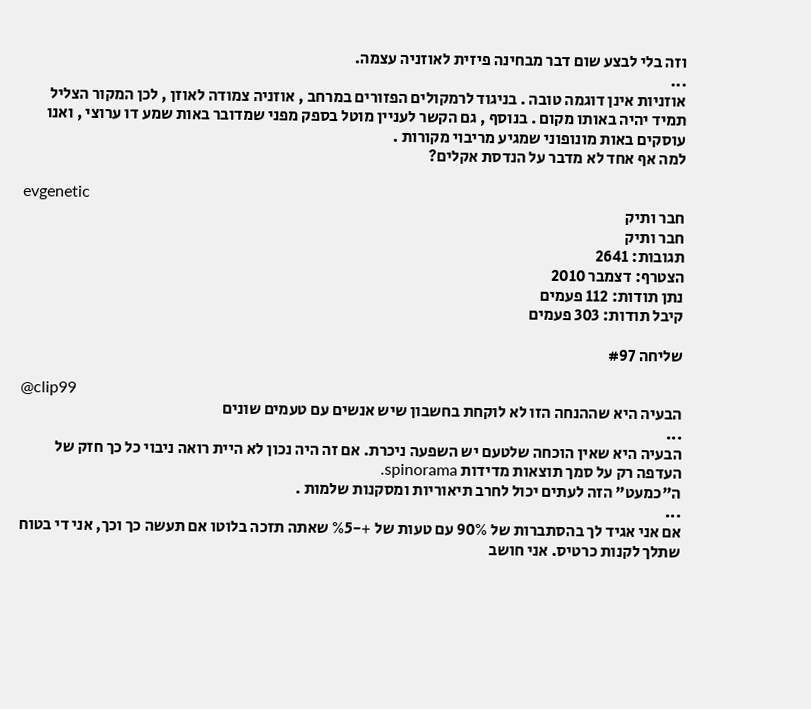וזה בלי לבצע שום דבר מבחינה פיזית לאוזניה עצמה.
...
אוזניות אינן דוגמה טובה . בניגוד לרמקולים הפזורים במרחב , אוזניה צמודה לאוזן , לכן המקור הצליל תמיד יהיה באותו מקום . בנוסף , גם הקשר לעניין מוטל בספק מפני שמדובר באות שמע דו ערוצי , ואנו עוסקים באות מונופוני שמגיע מריבוי מקורות .
למה אף אחד לא מדבר על הנדסת אקלים?

evgenetic
חבר ותיק
חבר ותיק
תגובות: 2641
הצטרף: דצמבר 2010
נתן תודות: 112 פעמים
קיבל תודות: 303 פעמים

שליחה #97

@clip99
הבעיה היא שההנחה הזו לא לוקחת בחשבון שיש אנשים עם טעמים שונים
...
הבעיה היא שאין הוכחה שלטעם יש השפעה ניכרת. אם זה היה נכון לא היית רואה ניבוי כל כך חזק של העדפה רק על סמך תוצאות מדידות spinorama.
ה"כמעט" הזה לעתים יכול לחרב תיאוריות ומסקנות שלמות .
...
אם אני אגיד לך בהסתברות של 90% עם טעות של +-%5 שאתה תזכה בלוטו אם תעשה כך וכך, אני די בטוח שתלך לקנות כרטיס. אני חושב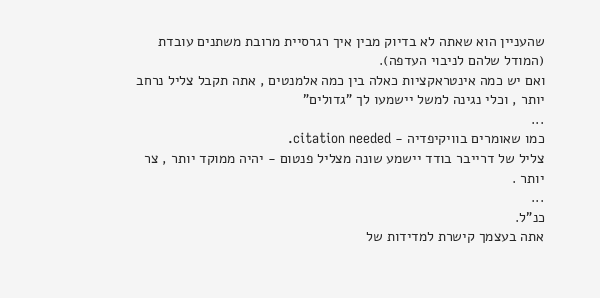שהעניין הוא שאתה לא בדיוק מבין איך רגרסיית מרובת משתנים עובדת (המודל שלהם לניבוי העדפה).
ואם יש כמה אינטראקציות כאלה בין כמה אלמנטים , אתה תקבל צליל נרחב יותר , וכלי נגינה למשל יישמעו לך "גדולים"
...
כמו שאומרים בוויקיפדיה - citation needed.
צליל של דרייבר בודד יישמע שונה מצליל פנטום - יהיה ממוקד יותר , צר יותר .
...
כנ"ל.
אתה בעצמך קישרת למדידות של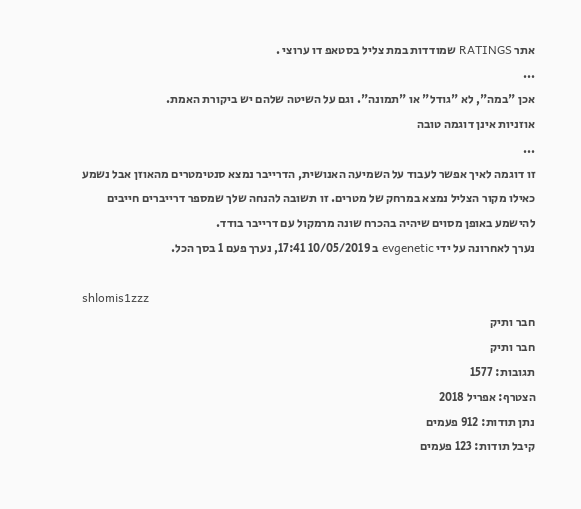אתר RATINGS שמודדות במת צליל בסטאפ דו ערוצי .
...
אכן "במה", לא "גודל" או "תמונה". וגם על השיטה שלהם יש ביקורת האמת.
אוזניות אינן דוגמה טובה
...
זו דוגמה לאיך אפשר לעבוד על השמיעה האנושית, הדרייבר נמצא סנטימטרים מהאוזן אבל נשמע כאילו מקור הצליל נמצא במרחק של מטרים. זו תשובה להנחה שלך שמספר דרייברים חייבים להישמע באופן מסוים שיהיה בהכרח שונה מרמקול עם דרייבר בודד.
נערך לאחרונה על ידי evgenetic ב 10/05/2019 17:41, נערך פעם 1 בסך הכל.

shlomis1zzz
חבר ותיק
חבר ותיק
תגובות: 1577
הצטרף: אפריל 2018
נתן תודות: 912 פעמים
קיבל תודות: 123 פעמים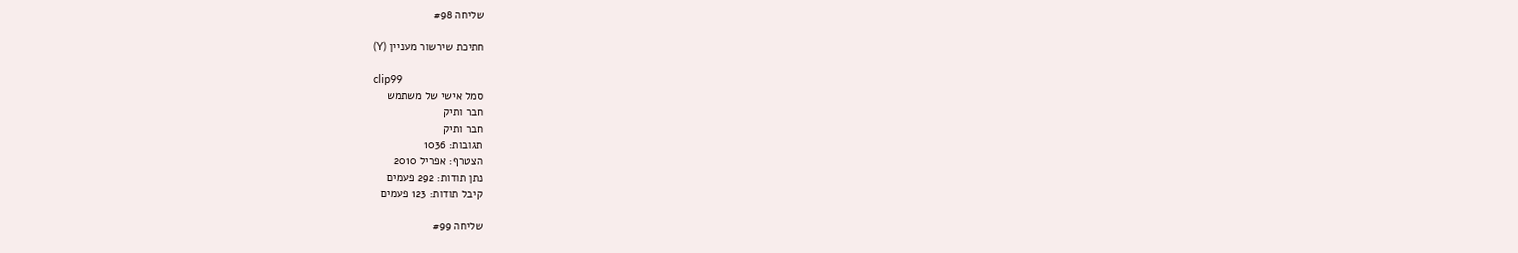שליחה #98

חתיכת שירשור מעניין (Y)

clip99
סמל אישי של משתמש
חבר ותיק
חבר ותיק
תגובות: 1036
הצטרף: אפריל 2010
נתן תודות: 292 פעמים
קיבל תודות: 123 פעמים

שליחה #99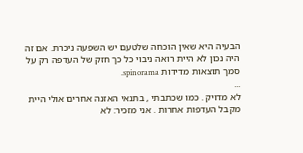הבעיה היא שאין הוכחה שלטעם יש השפעה ניכרת. אם זה היה נכון לא היית רואה ניבוי כל כך חזק של העדפה רק על סמך תוצאות מדידות spinorama.
...
לא מדויק . כמו שכתבתי , בתנאי האזנה אחרים אולי היית מקבל העדפות אחרות . אני מזכיר: לא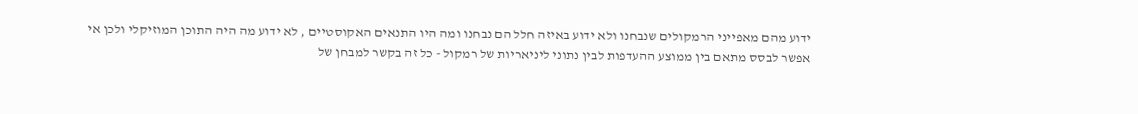ידוע מהם מאפייני הרמקולים שנבחנו ולא ידוע באיזה חלל הם נבחנו ומה היו התנאים האקוסטיים , לא ידוע מה היה התוכן המוזיקלי ולכן אי אפשר לבסס מתאם בין ממוצע ההעדפות לבין נתוני ליניאריות של רמקול - כל זה בקשר למבחן של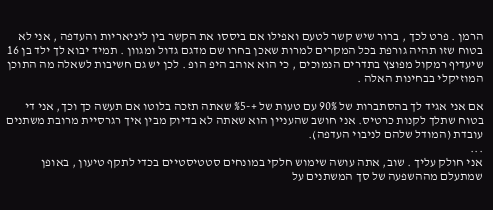הרמן . פרט לכך , ברור שיש קשר לטעם ואפילו אם ביססו את הקשר בין ליניאריות והעדפה , אני לא בטוח שזו תהיה גורפת בכל המקרים למרות שאכן בחרו שם מדגם גדול ומגוון . תמיד יבוא לך ילד בן 16 שיעדיף רמקול מפוצץ בתדרים הנמוכים , כי הוא אוהב היפ הופ . לכן יש גם חשיבות לשאלה מה התוכן המוזיקלי בבחינות האלה .

אם אני אגיד לך בהסתברות של 90% עם טעות של +-%5 שאתה תזכה בלוטו אם תעשה כך וכך, אני די בטוח שתלך לקנות כרטיס. אני חושב שהעניין הוא שאתה לא בדיוק מבין איך רגרסיית מרובת משתנים עובדת (המודל שלהם לניבוי העדפה).
...
אני חולק עליך . שוב, אתה עושה שימוש חלקי במונחים סטטיסטיים בכדי לתקף טיעון , באופן שמתעלם מההשפעה של סך המשתנים על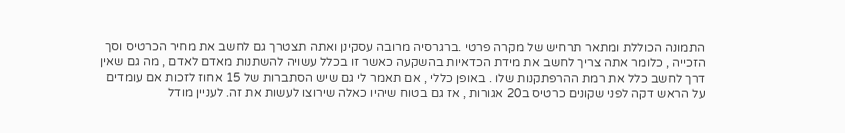התמונה הכוללת ומתאר תרחיש של מקרה פרטי .ברגרסיה מרובה עסקינן ואתה תצטרך גם לחשב את מחיר הכרטיס וסך הזכייה , כלומר אתה צריך לחשב את מידת הכדאיות בהשקעה כאשר זו בכלל עשויה להשתנות מאדם לאדם , מה גם שאין דרך לחשב כלל את רמת ההרפתקנות שלו . באופן כללי , אם תאמר לי גם שיש הסתברות של 15 אחוז לזכות אם עומדים על הראש דקה לפני שקונים כרטיס ב20 אגורות , אז גם בטוח שיהיו כאלה שירוצו לעשות את זה. לעניין מודל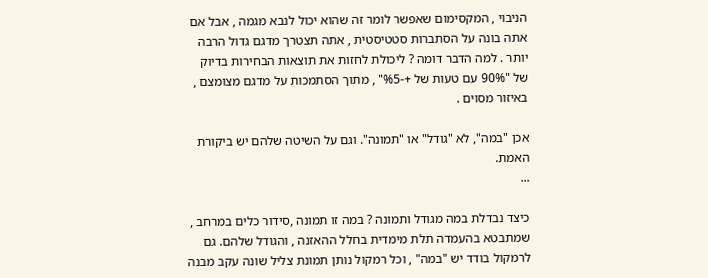הניבוי , המקסימום שאפשר לומר זה שהוא יכול לנבא מגמה , אבל אם אתה בונה על הסתברות סטטיסטית , אתה תצטרך מדגם גדול הרבה יותר . למה הדבר דומה ? ליכולת לחזות את תוצאות הבחירות בדיוק של "90% עם טעות של +-%5" , מתוך הסתמכות על מדגם מצומצם , באיזור מסוים .

אכן "במה", לא "גודל" או "תמונה". וגם על השיטה שלהם יש ביקורת האמת.
...

כיצד נבדלת במה מגודל ותמונה ? במה זו תמונה ,סידור כלים במרחב , שמתבטא בהעמדה תלת מימדית בחלל ההאזנה , והגודל שלהם. גם לרמקול בודד יש "במה" , וכל רמקול נותן תמונת צליל שונה עקב מבנה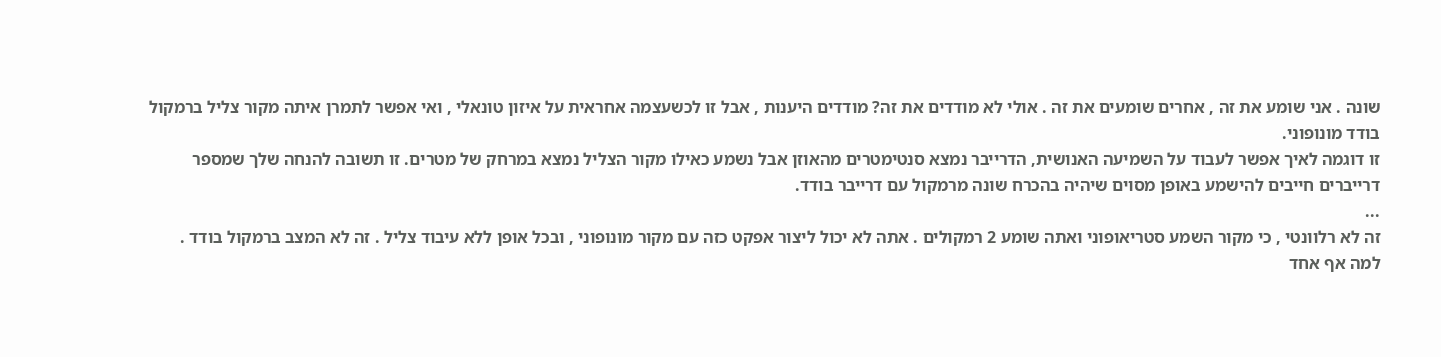שונה . אני שומע את זה , אחרים שומעים את זה . אולי לא מודדים את זה? מודדים היענות , אבל זו לכשעצמה אחראית על איזון טונאלי , ואי אפשר לתמרן איתה מקור צליל ברמקול בודד מונופוני.
זו דוגמה לאיך אפשר לעבוד על השמיעה האנושית, הדרייבר נמצא סנטימטרים מהאוזן אבל נשמע כאילו מקור הצליל נמצא במרחק של מטרים. זו תשובה להנחה שלך שמספר דרייברים חייבים להישמע באופן מסוים שיהיה בהכרח שונה מרמקול עם דרייבר בודד.
...
זה לא רלוונטי , כי מקור השמע סטריאופוני ואתה שומע 2 רמקולים . אתה לא יכול ליצור אפקט כזה עם מקור מונופוני , ובכל אופן ללא עיבוד צליל . זה לא המצב ברמקול בודד .
למה אף אחד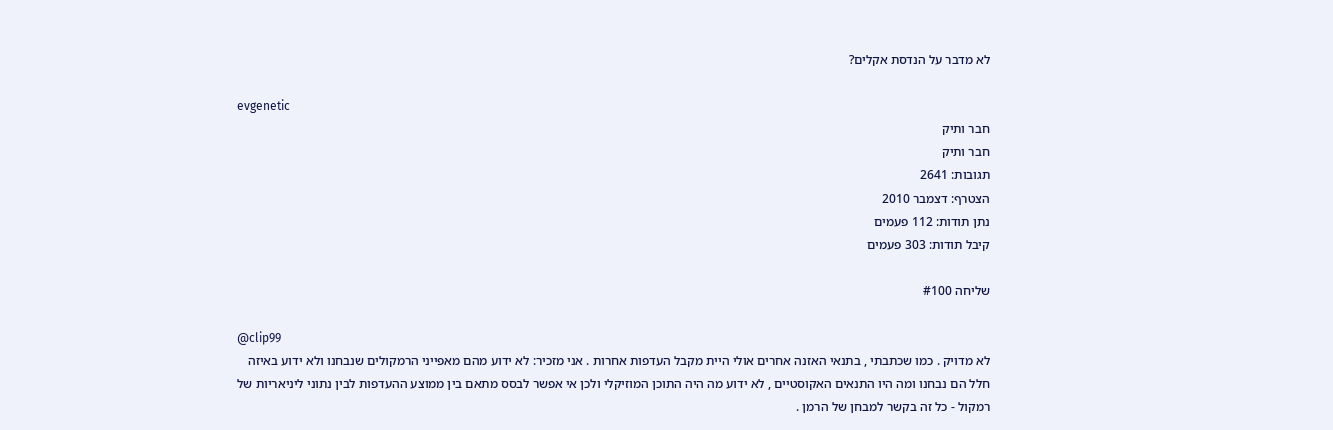לא מדבר על הנדסת אקלים?

evgenetic
חבר ותיק
חבר ותיק
תגובות: 2641
הצטרף: דצמבר 2010
נתן תודות: 112 פעמים
קיבל תודות: 303 פעמים

שליחה #100

@clip99
לא מדויק . כמו שכתבתי , בתנאי האזנה אחרים אולי היית מקבל העדפות אחרות . אני מזכיר: לא ידוע מהם מאפייני הרמקולים שנבחנו ולא ידוע באיזה חלל הם נבחנו ומה היו התנאים האקוסטיים , לא ידוע מה היה התוכן המוזיקלי ולכן אי אפשר לבסס מתאם בין ממוצע ההעדפות לבין נתוני ליניאריות של רמקול - כל זה בקשר למבחן של הרמן .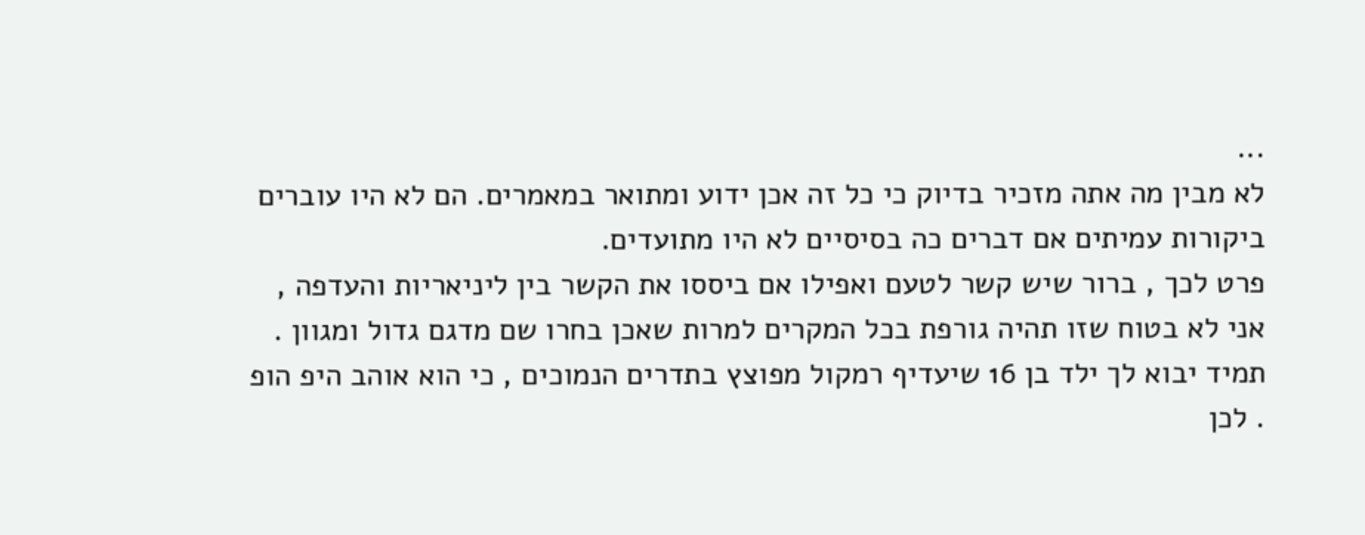...
לא מבין מה אתה מזכיר בדיוק כי כל זה אכן ידוע ומתואר במאמרים. הם לא היו עוברים ביקורות עמיתים אם דברים כה בסיסיים לא היו מתועדים.
פרט לכך , ברור שיש קשר לטעם ואפילו אם ביססו את הקשר בין ליניאריות והעדפה , אני לא בטוח שזו תהיה גורפת בכל המקרים למרות שאכן בחרו שם מדגם גדול ומגוון . תמיד יבוא לך ילד בן 16 שיעדיף רמקול מפוצץ בתדרים הנמוכים , כי הוא אוהב היפ הופ . לכן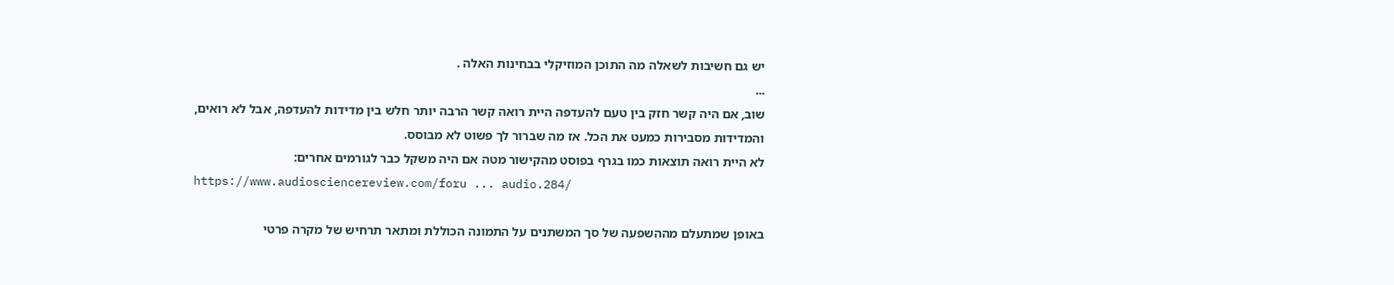יש גם חשיבות לשאלה מה התוכן המוזיקלי בבחינות האלה .
...
שוב, אם היה קשר חזק בין טעם להעדפה היית רואה קשר הרבה יותר חלש בין מדידות להעדפה, אבל לא רואים, והמדידות מסבירות כמעט את הכל. אז מה שברור לך פשוט לא מבוסס.
לא היית רואה תוצאות כמו בגרף בפוסט מהקישור מטה אם היה משקל כבר לגורמים אחרים:
https://www.audiosciencereview.com/foru ... audio.284/

באופן שמתעלם מההשפעה של סך המשתנים על התמונה הכוללת ומתאר תרחיש של מקרה פרטי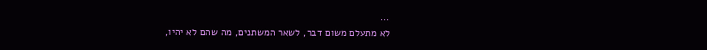...
לא מתעלם משום דבר, לשאר המשתנים, מה שהם לא יהיו,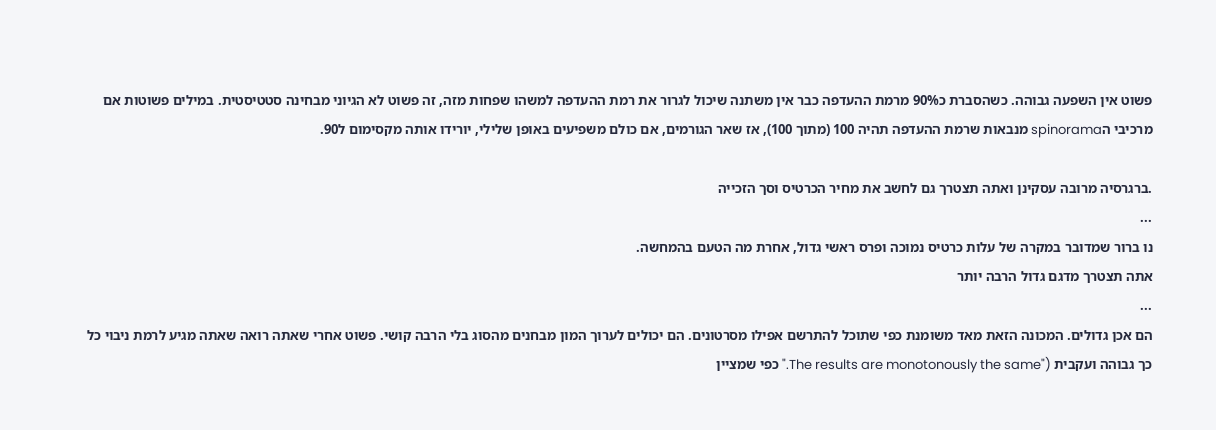פשוט אין השפעה גבוהה. כשהסברת כ90% מרמת ההעדפה כבר אין משתנה שיכול לגרור את רמת ההעדפה למשהו שפחות מזה, זה פשוט לא הגיוני מבחינה סטטיסטית. במילים פשוטות אם מרכיבי הspinorama מנבאות שרמת ההעדפה תהיה 100 (מתוך 100), אז שאר הגורמים, אם כולם משפיעים באופן שלילי, יורידו אותה מקסימום ל90.

.ברגרסיה מרובה עסקינן ואתה תצטרך גם לחשב את מחיר הכרטיס וסך הזכייה
...
נו ברור שמדובר במקרה של עלות כרטיס נמוכה ופרס ראשי גדול, אחרת מה הטעם בהמחשה.
אתה תצטרך מדגם גדול הרבה יותר
...
הם אכן גדולים. המכונה הזאת מאד משומנת כפי שתוכל להתרשם אפילו מסרטונים. הם יכולים לערוך המון מבחנים מהסוג בלי הרבה קושי. פשוט אחרי שאתה רואה שאתה מגיע לרמת ניבוי כל כך גבוהה ועקבית ("The results are monotonously the same." כפי שמציין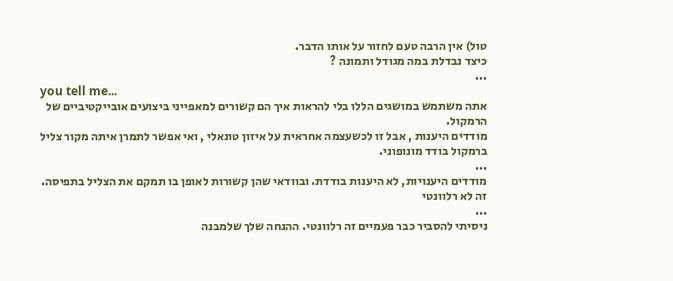טול) אין הרבה טעם לחזור על אותו הדבר.
כיצד נבדלת במה מגודל ותמונה ?
...
you tell me...
אתה משתמש במושגים הללו בלי להראות איך הם קשורים למאפייני ביצועים אובייקטיביים של הרמקול.
מודדים היענות , אבל זו לכשעצמה אחראית על איזון טונאלי , ואי אפשר לתמרן איתה מקור צליל ברמקול בודד מונופוני.
...
מודדים היענויות, לא היענות בודדת. ובוודאי שהן קשורות לאופן בו תמקם את הצליל בתפיסה.
זה לא רלוונטי
...
ניסיתי להסביר כבר פעמיים זה רלוונטי. ההנחה שלך שלמבנה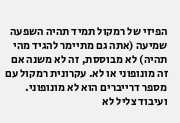הפיזי של רמקול תמיד תהיה השפעה שמיעה (אתה גם מתיימר להגיד מהי תהיה) לא מבוססת, זה לא משנה אם זה מונופוני או לא. עקרונית רמקול עם מספר דרייברים הוא לא מונופוני. ועיבוד צליל לא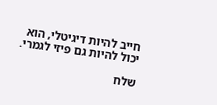חייב להיות דיגיטלי, הוא יכול להיות גם פיזי לגמרי.

שלח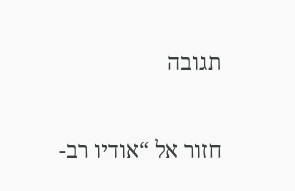תגובה

חזור אל “אודיו רב-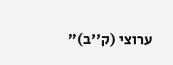ערוצי (ק''ב)”